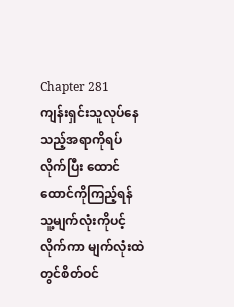Chapter 281
ကျန်းရှင်းသူလုပ်နေသည့်အရာကိုရပ်လိုက်ပြီး ထောင်ထောင်ကိုကြည့်ရန် သူ့မျက်လုံးကိုပင့်လိုက်ကာ မျက်လုံးထဲတွင်စိတ်ဝင်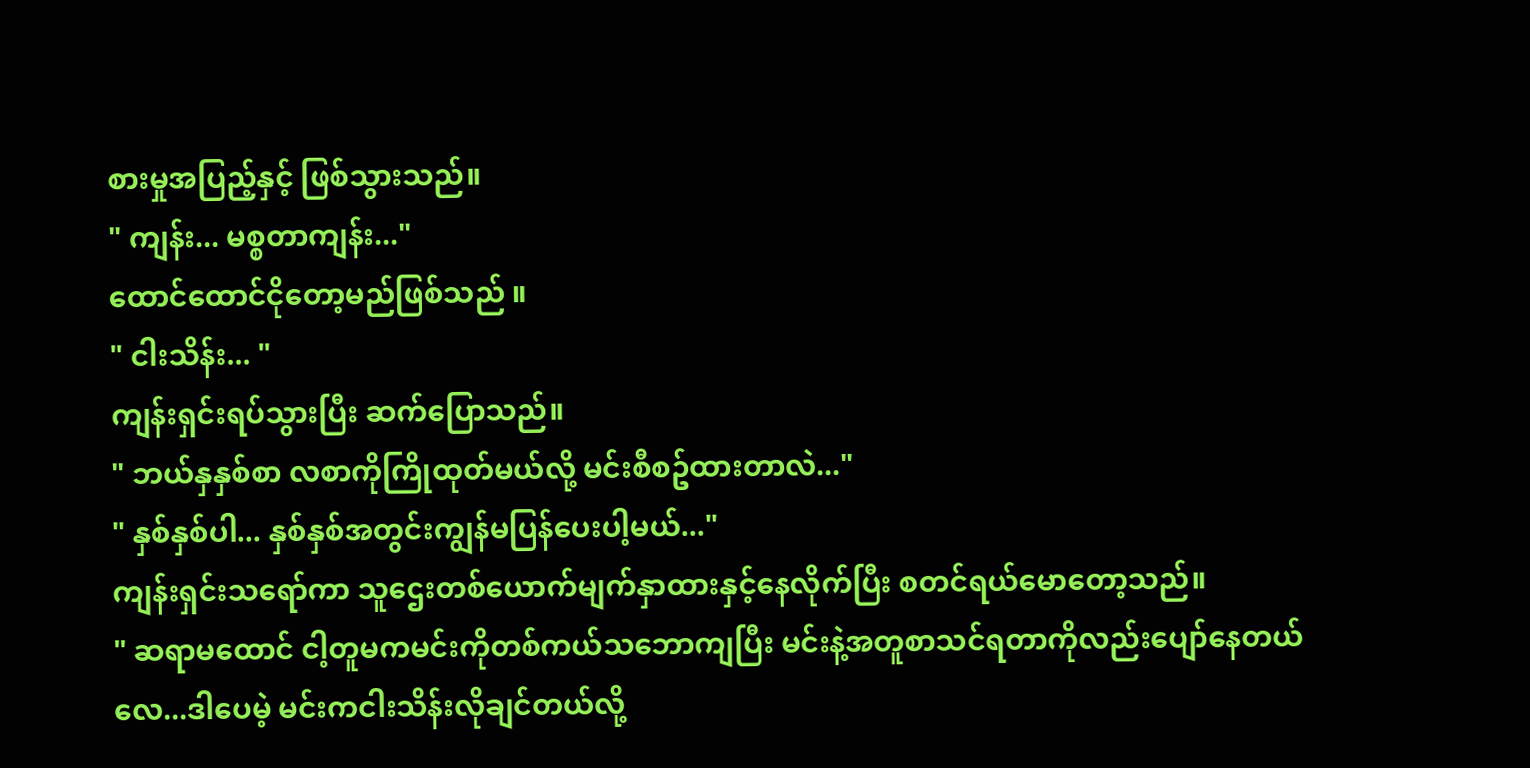စားမှုအပြည့်နှင့် ဖြစ်သွားသည်။
" ကျန်း... မစ္စတာကျန်း..."
ထောင်ထောင်ငိုတော့မည်ဖြစ်သည် ။
" ငါးသိန်း... "
ကျန်းရှင်းရပ်သွားပြီး ဆက်ပြောသည်။
" ဘယ်နှနှစ်စာ လစာကိုကြိုထုတ်မယ်လို့ မင်းစီစဥ်ထားတာလဲ..."
" နှစ်နှစ်ပါ... နှစ်နှစ်အတွင်းကျွန်မပြန်ပေးပါ့မယ်..."
ကျန်းရှင်းသရော်ကာ သူဌေးတစ်ယောက်မျက်နှာထားနှင့်နေလိုက်ပြီး စတင်ရယ်မောတော့သည်။
" ဆရာမထောင် ငါ့တူမကမင်းကိုတစ်ကယ်သဘောကျပြီး မင်းနဲ့အတူစာသင်ရတာကိုလည်းပျော်နေတယ်လေ...ဒါပေမဲ့ မင်းကငါးသိန်းလိုချင်တယ်လို့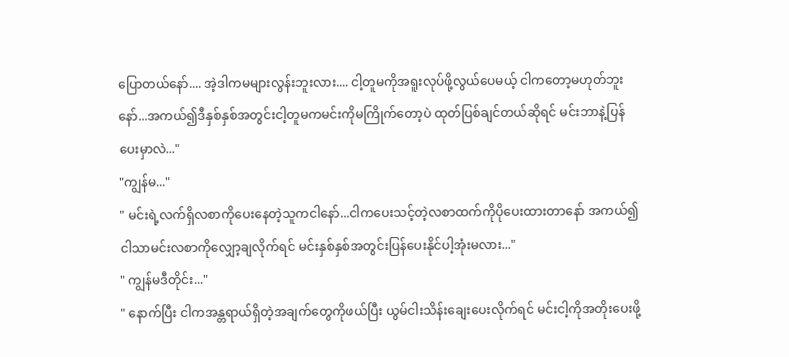ပြောတယ်နော်.... အဲ့ဒါကမများလွန်းဘူးလား.... ငါ့တူမကိုအရူးလုပ်ဖို့လွယ်ပေမယ့် ငါကတော့မဟုတ်ဘူးနော်...အကယ်၍ဒီနှစ်နှစ်အတွင်းငါ့တူမကမင်းကိုမကြိုက်တော့ပဲ ထုတ်ပြစ်ချင်တယ်ဆိုရင် မင်းဘာနဲ့ပြန်ပေးမှာလဲ..."
"ကျွန်မ..."
" မင်းရဲ့လက်ရှိလစာကိုပေးနေတဲ့သူကငါနော်...ငါကပေးသင့်တဲ့လစာထက်ကိုပိုပေးထားတာနော် အကယ်၍ ငါသာမင်းလစာကိုလျှော့ချလိုက်ရင် မင်းနှစ်နှစ်အတွင်းပြန်ပေးနိုင်ပါ့အုံးမလား..."
" ကျွန်မဒီတိုင်း..."
" နောက်ပြီး ငါကအန္တရာယ်ရှိတဲ့အချက်တွေကိုဖယ်ပြီး ယွမ်ငါးသိန်းချေးပေးလိုက်ရင် မင်းငါ့ကိုအတိုးပေးဖို့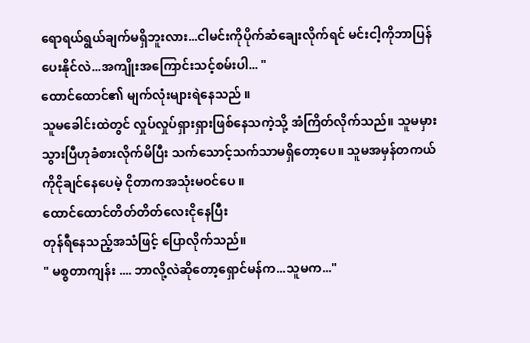ရောရယ်ရွယ်ချက်မရှိဘူးလား...ငါမင်းကိုပိုက်ဆံချေးလိုက်ရင် မင်းငါ့ကိုဘာပြန်ပေးနိုင်လဲ...အကျိုးအကြောင်းသင့်စမ်းပါ... "
ထောင်ထောင်၏ မျက်လုံးများရဲနေသည် ။
သူမခေါင်းထဲတွင် လှုပ်လှုပ်ရှားရှားဖြစ်နေသကဲ့သို့ အံကြိတ်လိုက်သည်။ သူမမှားသွားပြီဟုခံစားလိုက်မိပြီး သက်သောင့်သက်သာမရှိတော့ပေ။ သူမအမှန်တကယ်ကိုငိုချင်နေပေမဲ့ ငိုတာကအသုံးမဝင်ပေ ။
ထောင်ထောင်တိတ်တိတ်လေးငိုနေပြီး
တုန်ရီနေသည့်အသံဖြင့် ပြောလိုက်သည်။
" မစ္စတာကျန်း .... ဘာလို့လဲဆိုတော့ရှောင်မန်က...သူမက..."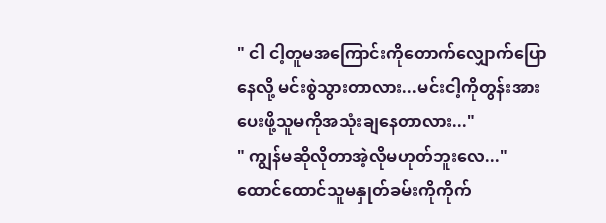" ငါ ငါ့တူမအကြောင်းကိုတောက်လျှောက်ပြောနေလို့ မင်းစွဲသွားတာလား...မင်းငါ့ကိုတွန်းအားပေးဖို့သူမကိုအသုံးချနေတာလား..."
" ကျွန်မဆိုလိုတာအဲ့လိုမဟုတ်ဘူးလေ..."
ထောင်ထောင်သူမနှုတ်ခမ်းကိုကိုက်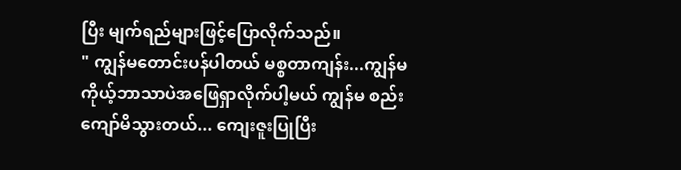ပြီး မျက်ရည်များဖြင့်ပြောလိုက်သည်။
" ကျွန်မတောင်းပန်ပါတယ် မစ္စတာကျန်း...ကျွန်မကိုယ့်ဘာသာပဲအဖြေရှာလိုက်ပါ့မယ် ကျွန်မ စည်းကျော်မိသွားတယ်... ကျေးဇူးပြုပြီး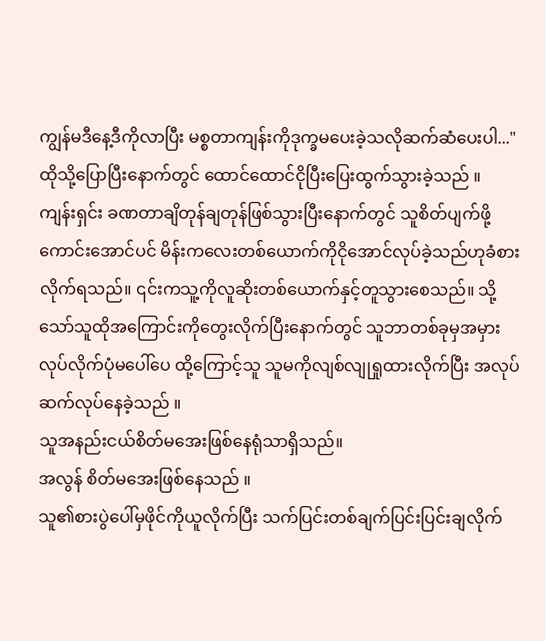ကျွန်မဒီနေ့ဒီကိုလာပြီး မစ္စတာကျန်းကိုဒုက္ခမပေးခဲ့သလိုဆက်ဆံပေးပါ..."
ထိုသို့ပြောပြီးနောက်တွင် ထောင်ထောင်ငိုပြီးပြေးထွက်သွားခဲ့သည် ။
ကျန်းရှင်း ခဏတာချိတုန်ချတုန်ဖြစ်သွားပြီးနောက်တွင် သူစိတ်ပျက်ဖို့ကောင်းအောင်ပင် မိန်းကလေးတစ်ယောက်ကိုငိုအောင်လုပ်ခဲ့သည်ဟုခံစားလိုက်ရသည်။ ၎င်းကသူ့ကိုလူဆိုးတစ်ယောက်နှင့်တူသွားစေသည်။ သို့သော်သူထိုအကြောင်းကိုတွေးလိုက်ပြီးနောက်တွင် သူဘာတစ်ခုမှအမှားလုပ်လိုက်ပုံမပေါ်ပေ ထို့ကြောင့်သူ သူမကိုလျစ်လျုရှုထားလိုက်ပြီး အလုပ်ဆက်လုပ်နေခဲ့သည် ။
သူအနည်းငယ်စိတ်မအေးဖြစ်နေရုံသာရှိသည်။
အလွန် စိတ်မအေးဖြစ်နေသည် ။
သူ၏စားပွဲပေါ်မှဖိုင်ကိုယူလိုက်ပြီး သက်ပြင်းတစ်ချက်ပြင်းပြင်းချလိုက်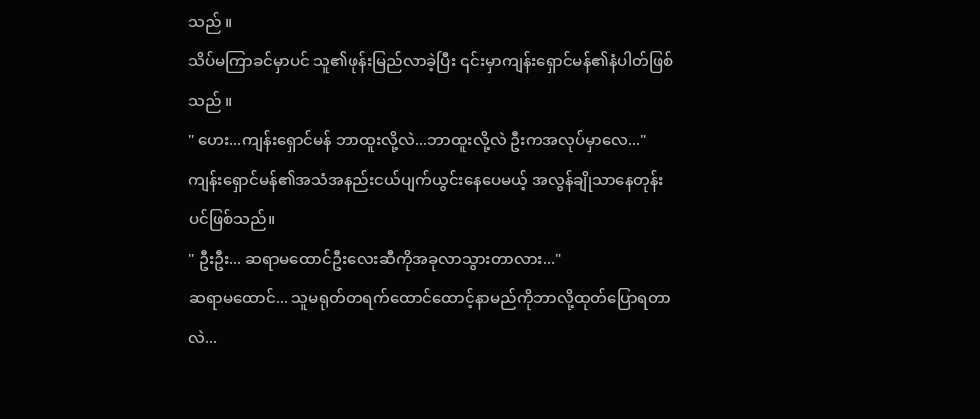သည် ။
သိပ်မကြာခင်မှာပင် သူ၏ဖုန်းမြည်လာခဲ့ပြီး ၎င်းမှာကျန်းရှောင်မန်၏နံပါတ်ဖြစ်သည် ။
" ဟေး...ကျန်းရှောင်မန် ဘာထူးလို့လဲ...ဘာထူးလို့လဲ ဦးကအလုပ်မှာလေ..."
ကျန်းရှောင်မန်၏အသံအနည်းငယ်ပျက်ယွင်းနေပေမယ့် အလွန်ချိုသာနေတုန်းပင်ဖြစ်သည်။
" ဦးဦး... ဆရာမထောင်ဦးလေးဆီကိုအခုလာသွားတာလား..."
ဆရာမထောင်... သူမရုတ်တရက်ထောင်ထောင့်နာမည်ကိုဘာလို့ထုတ်ပြောရတာလဲ...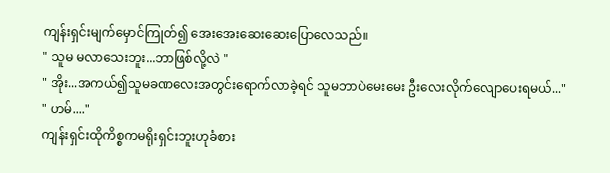ကျန်းရှင်းမျက်မှောင်ကြုတ်၍ အေးအေးဆေးဆေးပြောလေသည်။
" သူမ မလာသေးဘူး...ဘာဖြစ်လို့လဲ "
" အိုး...အကယ်၍သူမခဏလေးအတွင်းရောက်လာခဲ့ရင် သူမဘာပဲမေးမေး ဦးလေးလိုက်လျောပေးရမယ်..."
" ဟမ်...."
ကျန်းရှင်းထိုကိစ္စကမရိုးရှင်းဘူးဟုခံစား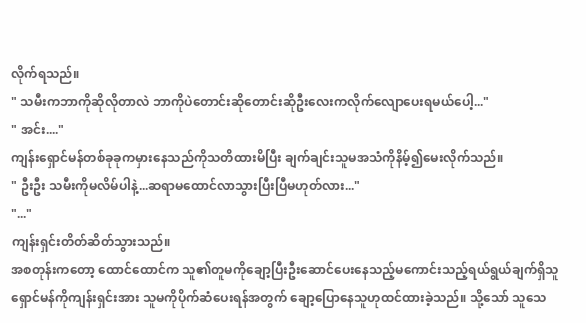လိုက်ရသည်။
" သမီးကဘာကိုဆိုလိုတာလဲ ဘာကိုပဲတောင်းဆိုတောင်းဆိုဦးလေးကလိုက်လျောပေးရမယ်ပေါ့..."
" အင်း...."
ကျန်းရှောင်မန်တစ်ခုခုကမှားနေသည်ကိုသတိထားမိပြီး ချက်ချင်းသူမအသံကိုနိမ့်၍မေးလိုက်သည်။
" ဦးဦး သမီးကိုမလိမ်ပါနဲ့...ဆရာမထောင်လာသွားပြီးပြီမဟုတ်လား..."
"..."
ကျန်းရှင်းတိတ်ဆိတ်သွားသည်။
အစတုန်းကတော့ ထောင်ထောင်က သူ၏တူမကိုချော့ပြီးဦးဆောင်ပေးနေသည့်မကောင်းသည့်ရယ်ရွယ်ချက်ရှိသူ ရှောင်မန်ကိုကျန်းရှင်းအား သူမကိုပိုက်ဆံပေးရန်အတွက် ချော့ပြောနေသူဟုထင်ထားခဲ့သည်။ သို့သော် သူသေ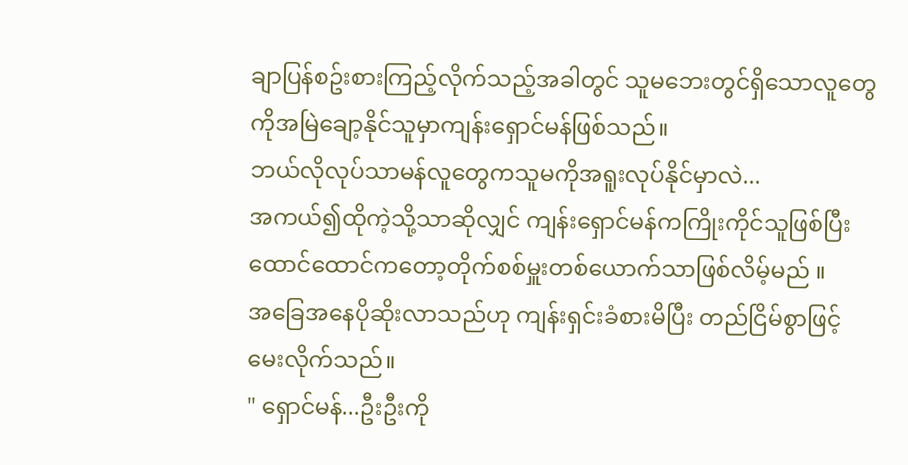ချာပြန်စဥ်းစားကြည့်လိုက်သည့်အခါတွင် သူမဘေးတွင်ရှိသောလူတွေကိုအမြဲချော့နိုင်သူမှာကျန်းရှောင်မန်ဖြစ်သည်။
ဘယ်လိုလုပ်သာမန်လူတွေကသူမကိုအရူးလုပ်နိုင်မှာလဲ...
အကယ်၍ထိုကဲ့သို့သာဆိုလျှင် ကျန်းရှောင်မန်ကကြိုးကိုင်သူဖြစ်ပြီး ထောင်ထောင်ကတော့တိုက်စစ်မှူးတစ်ယောက်သာဖြစ်လိမ့်မည် ။
အခြေအနေပိုဆိုးလာသည်ဟု ကျန်းရှင်းခံစားမိပြီး တည်ငြိမ်စွာဖြင့်မေးလိုက်သည်။
" ရှောင်မန်...ဦးဦးကို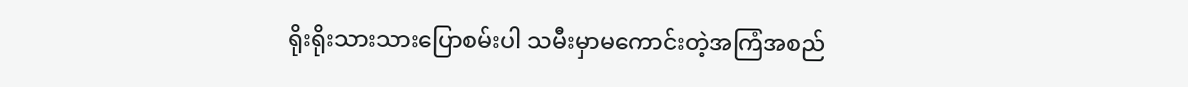ရိုးရိုးသားသားပြောစမ်းပါ သမီးမှာမကောင်းတဲ့အကြံအစည်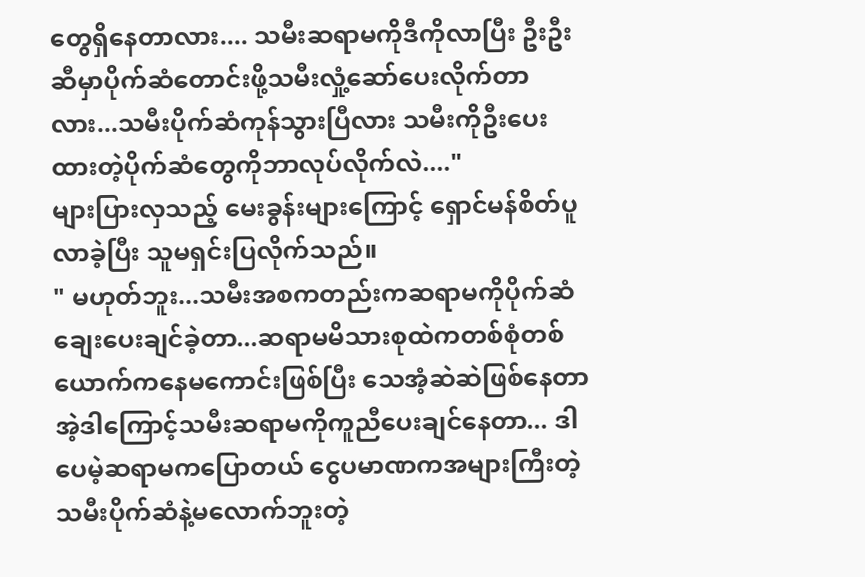တွေရှိနေတာလား.... သမီးဆရာမကိုဒီကိုလာပြီး ဦးဦးဆီမှာပိုက်ဆံတောင်းဖို့သမီးလှုံ့ဆော်ပေးလိုက်တာလား...သမီးပိုက်ဆံကုန်သွားပြီလား သမီးကိုဦးပေးထားတဲ့ပိုက်ဆံတွေကိုဘာလုပ်လိုက်လဲ...."
များပြားလှသည့် မေးခွန်းများကြောင့် ရှောင်မန်စိတ်ပူလာခဲ့ပြီး သူမရှင်းပြလိုက်သည်။
" မဟုတ်ဘူး...သမီးအစကတည်းကဆရာမကိုပိုက်ဆံချေးပေးချင်ခဲ့တာ...ဆရာမမိသားစုထဲကတစ်စုံတစ်ယောက်ကနေမကောင်းဖြစ်ပြီး သေအံ့ဆဲဆဲဖြစ်နေတာ အဲ့ဒါကြောင့်သမီးဆရာမကိုကူညီပေးချင်နေတာ... ဒါပေမဲ့ဆရာမကပြောတယ် ငွေပမာဏကအများကြီးတဲ့ သမီးပိုက်ဆံနဲ့မလောက်ဘူးတဲ့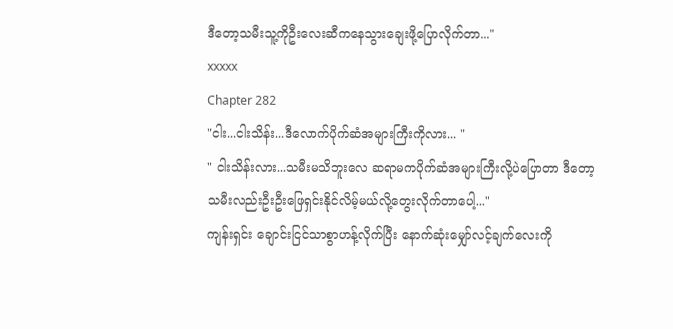ဒီတော့သမီးသူ့ကိုဦးလေးဆီကနေသွားချေးဖို့ပြောလိုက်တာ..."
xxxxx
Chapter 282
"ငါး...ငါးသိန်း...ဒီလောက်ပိုက်ဆံအများကြီးကိုလား... "
" ငါးသိန်းလား...သမီးမသိဘူးလေ ဆရာမကပိုက်ဆံအများကြီးလို့ပဲပြောတာ ဒီတော့သမီးလည်းဦးဦးဖြေရှင်းနိုင်လိမ့်မယ်လို့တွေးလိုက်တာပေါ့..."
ကျန်းရှင်း ချောင်းငြင်သာစွာဟန့်လိုက်ပြီး နောက်ဆုံးမျှော်လင့်ချက်လေးကို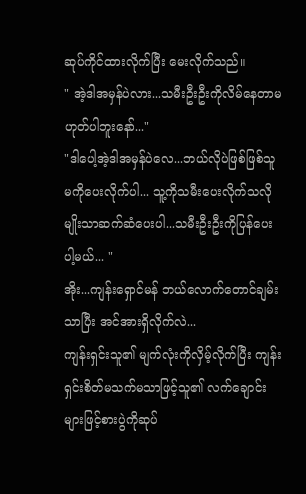ဆုပ်ကိုင်ထားလိုက်ပြီး မေးလိုက်သည်။
" အဲ့ဒါအမှန်ပဲလား...သမီးဦးဦးကိုလိမ်နေတာမဟုတ်ပါဘူးနော်..."
"ဒါပေါ့အဲ့ဒါအမှန်ပဲလေ...ဘယ်လိုပဲဖြစ်ဖြစ်သူမကိုပေးလိုက်ပါ... သူ့ကိုသမီးပေးလိုက်သလိုမျိုးသာဆက်ဆံပေးပါ...သမီးဦးဦးကိုပြန်ပေးပါ့မယ်... "
အိုး...ကျန်းရှောင်မန် ဘယ်လောက်တောင်ချမ်းသာပြီး အင်အားရှိလိုက်လဲ...
ကျန်းရှင်းသူ၏ မျက်လုံးကိုလှိမ့်လိုက်ပြီး ကျန်းရှင်းစိတ်မသက်မသာဖြင့်သူ၏ လက်ချောင်းများဖြင့်စားပွဲကိုဆုပ်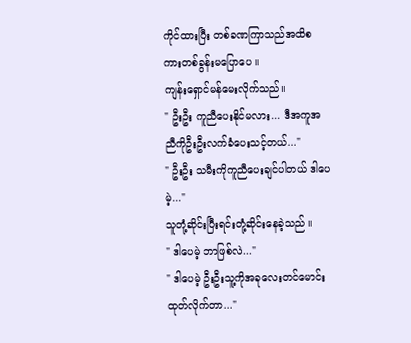ကိုင်ထားပြီး တစ်ခဏကြာသည်အထိစကားတစ်ခွန်းမပြောပေ ။
ကျန်းရှောင်မန်မေးလိုက်သည်။
" ဦးဦး ကူညီပေးနိုင်မလား... ဒီအကူအညီကိုဦးဦးလက်ခံပေးသင့်တယ်..."
" ဦးဦး သမီးကိုကူညီပေးချင်ပါတယ် ဒါပေမဲ့..."
သူတုံ့ဆိုင်းပြီးရင်းတုံ့ဆိုင်းနေခဲ့သည် ။
" ဒါပေမဲ့ ဘာဖြစ်လဲ..."
" ဒါပေမဲ့ ဦးဦးသူ့ကိုအခုလေးတင်မောင်းထုတ်လိုက်တာ..."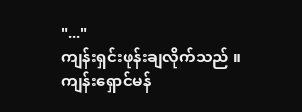"..."
ကျန်းရှင်းဖုန်းချလိုက်သည် ။
ကျန်းရှောင်မန်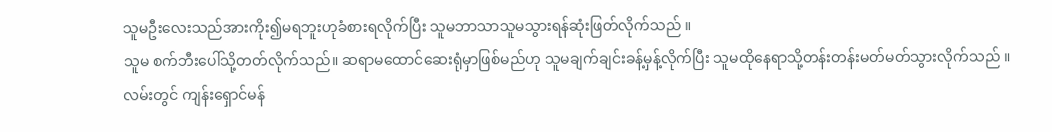သူမဦးလေးသည်အားကိုး၍မရဘူးဟုခံစားရလိုက်ပြီး သူမဘာသာသူမသွားရန်ဆုံးဖြတ်လိုက်သည် ။
သူမ စက်ဘီးပေါ်သို့တတ်လိုက်သည်။ ဆရာမထောင်ဆေးရုံမှာဖြစ်မည်ဟု သူမချက်ချင်းခန့်မှန့်လိုက်ပြီး သူမထိုနေရာသို့တန်းတန်းမတ်မတ်သွားလိုက်သည် ။
လမ်းတွင် ကျန်းရှောင်မန်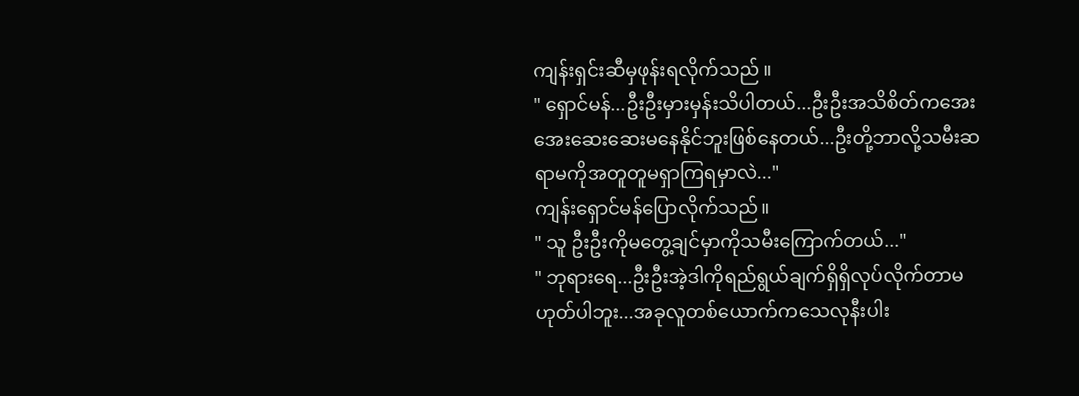ကျန်းရှင်းဆီမှဖုန်းရလိုက်သည် ။
" ရှောင်မန်...ဦးဦးမှားမှန်းသိပါတယ်...ဦးဦးအသိစိတ်ကအေးအေးဆေးဆေးမနေနိုင်ဘူးဖြစ်နေတယ်...ဦးတို့ဘာလို့သမီးဆရာမကိုအတူတူမရှာကြရမှာလဲ..."
ကျန်းရှောင်မန်ပြောလိုက်သည်။
" သူ ဦးဦးကိုမတွေ့ချင်မှာကိုသမီးကြောက်တယ်..."
" ဘုရားရေ...ဦးဦးအဲ့ဒါကိုရည်ရွယ်ချက်ရှိရှိလုပ်လိုက်တာမဟုတ်ပါဘူး...အခုလူတစ်ယောက်ကသေလုနီးပါး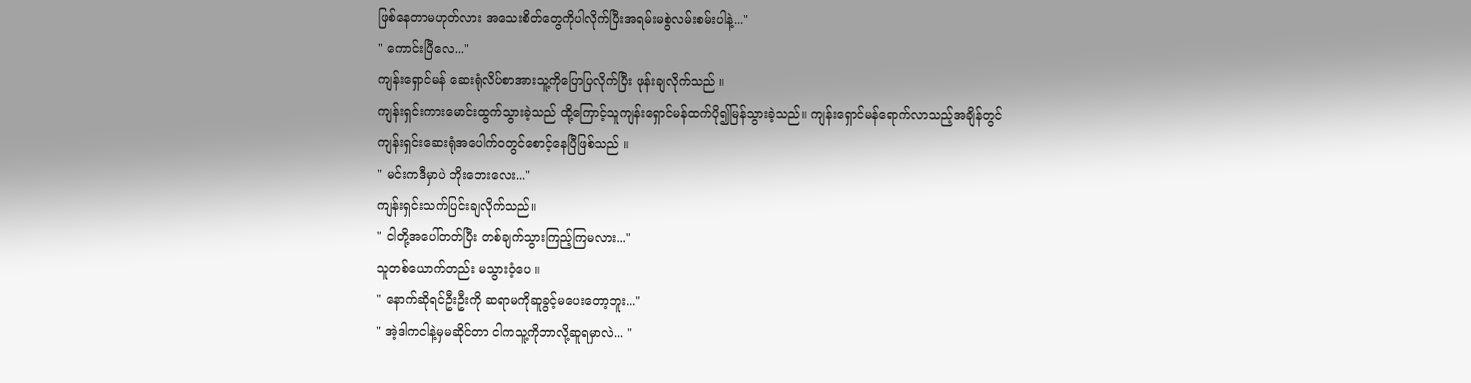ဖြစ်နေတာမဟုတ်လား အသေးစိတ်တွေကိုပါလိုက်ပြီးအရမ်းမစွဲလမ်းစမ်းပါနဲ့..."
" ကောင်းပြီလေ..."
ကျန်းရှောင်မန် ဆေးရုံလိပ်စာအားသူ့ကိုပြောပြလိုက်ပြီး ဖုန်းချလိုက်သည် ။
ကျန်းရှင်းကားမောင်းထွက်သွားခဲ့သည် ထို့ကြောင့်သူကျန်းရှောင်မန်ထက်ပို၍မြန်သွားခဲ့သည်။ ကျန်းရှောင်မန်ရောက်လာသည့်အချိန်တွင် ကျန်းရှင်းဆေးရုံအပေါက်ဝတွင်စောင့်နေပြီဖြစ်သည် ။
" မင်းကဒီမှာပဲ ဘိုးဘေးလေး..."
ကျန်းရှင်းသက်ပြင်းချလိုက်သည်။
" ငါတို့အပေါ်တတ်ပြီး တစ်ချက်သွားကြည့်ကြမလား..."
သူတစ်ယောက်တည်း မသွားဝံ့ပေ ။
" နောက်ဆိုရင်ဦးဦးကို ဆရာမကိုဆူခွင့်မပေးတော့ဘူး..."
" အဲ့ဒါကငါနဲ့မှမဆိုင်တာ ငါကသူ့ကိုဘာလို့ဆူရမှာလဲ... "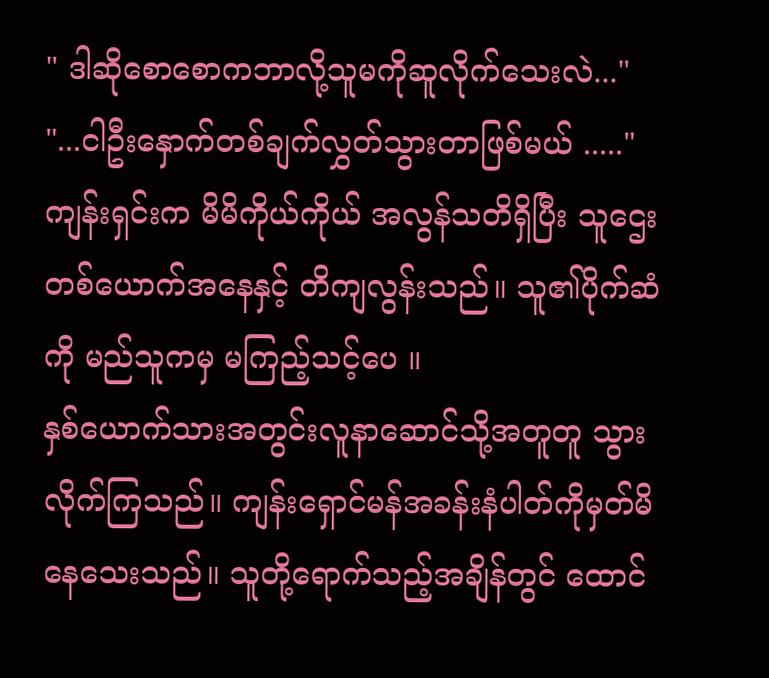" ဒါဆိုစောစောကဘာလို့သူမကိုဆူလိုက်သေးလဲ..."
"...ငါဦးနှောက်တစ်ချက်လွှတ်သွားတာဖြစ်မယ် ....."
ကျန်းရှင်းက မိမိကိုယ်ကိုယ် အလွန်သတိရှိပြီး သူဌေးတစ်ယောက်အနေနှင့် တိကျလွန်းသည်။ သူ၏ပိုက်ဆံကို မည်သူကမှ မကြည့်သင့်ပေ ။
နှစ်ယောက်သားအတွင်းလူနာဆောင်သို့အတူတူ သွားလိုက်ကြသည်။ ကျန်းရှောင်မန်အခန်းနံပါတ်ကိုမှတ်မိနေသေးသည်။ သူတို့ရောက်သည့်အချိန်တွင် ထောင်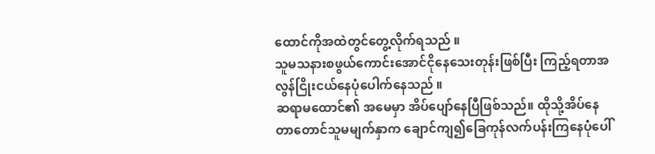ထောင်ကိုအထဲတွင်တွေ့လိုက်ရသည် ။
သူမသနားစဖွယ်ကောင်းအောင်ငိုနေသေးတုန်းဖြစ်ပြီး ကြည့်ရတာအလွန်ငြိုးငယ်နေပုံပေါက်နေသည် ။
ဆရာမထောင်၏ အမေမှာ အိပ်ပျော်နေပြီဖြစ်သည်။ ထိုသို့အိပ်နေတာတောင်သူမမျက်နှာက ချောင်ကျ၍ခြေကုန်လက်ပန်းကြနေပုံပေါ်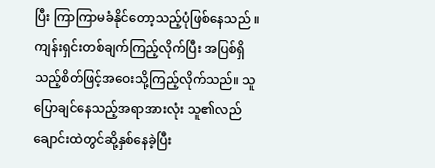ပြီး ကြာကြာမခံနိုင်တော့သည့်ပုံဖြစ်နေသည် ။
ကျန်းရှင်းတစ်ချက်ကြည့်လိုက်ပြီး အပြစ်ရှိသည့်စိတ်ဖြင့်အဝေးသို့ကြည့်လိုက်သည်။ သူပြောချင်နေသည့်အရာအားလုံး သူ၏လည်ချောင်းထဲတွင်ဆို့နှစ်နေခဲ့ပြီး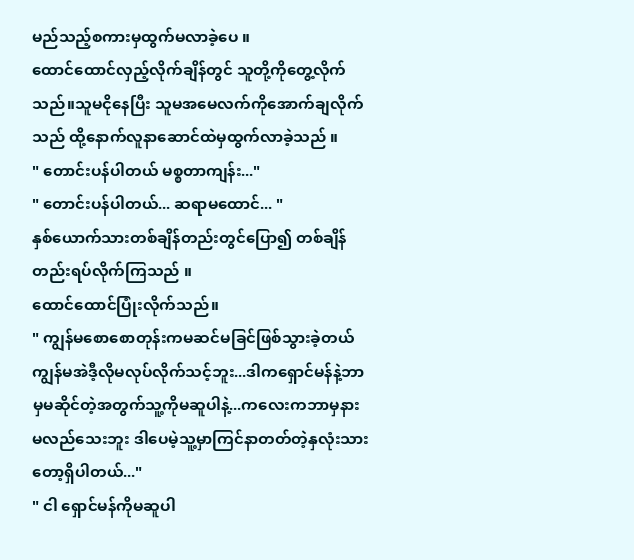မည်သည့်စကားမှထွက်မလာခဲ့ပေ ။
ထောင်ထောင်လှည့်လိုက်ချိန်တွင် သူတို့ကိုတွေ့လိုက်သည်။သူမငိုနေပြီး သူမအမေလက်ကိုအောက်ချလိုက်သည် ထို့နောက်လူနာဆောင်ထဲမှထွက်လာခဲ့သည် ။
" တောင်းပန်ပါတယ် မစ္စတာကျန်း..."
" တောင်းပန်ပါတယ်... ဆရာမထောင်... "
နှစ်ယောက်သားတစ်ချိန်တည်းတွင်ပြော၍ တစ်ချိန်တည်းရပ်လိုက်ကြသည် ။
ထောင်ထောင်ပြုံးလိုက်သည်။
" ကျွန်မစောစောတုန်းကမဆင်မခြင်ဖြစ်သွားခဲ့တယ် ကျွန်မအဲဒီ့လိုမလုပ်လိုက်သင့်ဘူး...ဒါကရှောင်မန်နဲ့ဘာမှမဆိုင်တဲ့အတွက်သူ့ကိုမဆူပါနဲ့...ကလေးကဘာမှနားမလည်သေးဘူး ဒါပေမဲ့သူ့မှာကြင်နာတတ်တဲ့နှလုံးသားတော့ရှိပါတယ်..."
" ငါ ရှောင်မန်ကိုမဆူပါ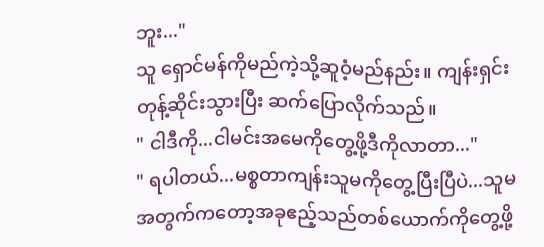ဘူး..."
သူ ရှောင်မန်ကိုမည်ကဲ့သို့ဆူဝံ့မည်နည်း။ ကျန်းရှင်းတုန့်ဆိုင်းသွားပြီး ဆက်ပြောလိုက်သည်။
" ငါဒီကို...ငါမင်းအမေကိုတွေ့ဖို့ဒီကိုလာတာ..."
" ရပါတယ်...မစ္စတာကျန်းသူမကိုတွေ့ပြီးပြီပဲ...သူမအတွက်ကတော့အခုဧည့်သည်တစ်ယောက်ကိုတွေ့ဖို့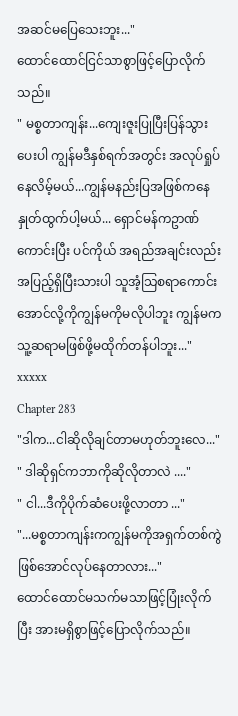အဆင်မပြေသေးဘူး..."
ထောင်ထောင်ငြင်သာစွာဖြင့်ပြောလိုက်သည်။
" မစ္စတာကျန်း...ကျေးဇူးပြုပြီးပြန်သွားပေးပါ ကျွန်မဒီနှစ်ရက်အတွင်း အလုပ်ရှုပ်နေလိမ့်မယ်...ကျွန်မနည်းပြအဖြစ်ကနေနှုတ်ထွက်ပါ့မယ်... ရှောင်မန်ကဥာဏ်ကောင်းပြီး ပင်ကိုယ် အရည်အချင်းလည်းအပြည့်ရှိပြီးသားပါ သူအံ့သြစရာကောင်းအောင်လို့ကိုကျွန်မကိုမလိုပါဘူး ကျွန်မကသူ့ဆရာမဖြစ်ဖို့မထိုက်တန်ပါဘူး..."
xxxxx
Chapter 283
"ဒါက...ငါဆိုလိုချင်တာမဟုတ်ဘူးလေ..."
" ဒါဆိုရှင်ကဘာကိုဆိုလိုတာလဲ ...."
" ငါ...ဒီကိုပိုက်ဆံပေးဖို့လာတာ ..."
"...မစ္စတာကျန်းကကျွန်မကိုအရှက်တစ်ကွဲဖြစ်အောင်လုပ်နေတာလား..."
ထောင်ထောင်မသက်မသာဖြင့်ပြုံးလိုက်ပြီး အားမရှိစွာဖြင့်ပြောလိုက်သည်။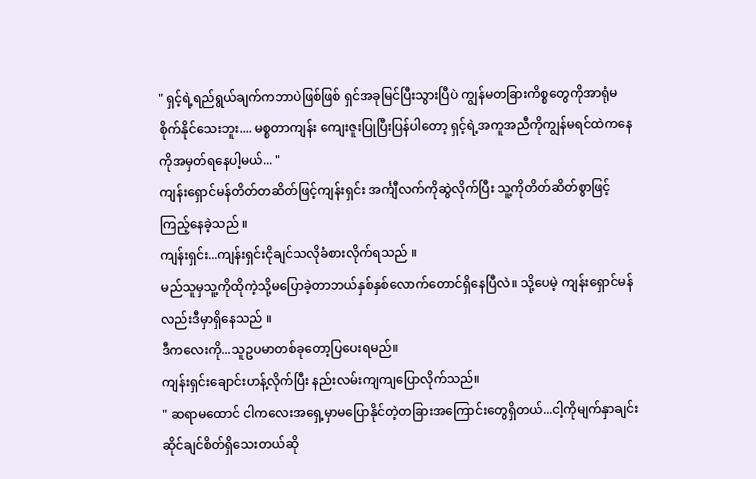" ရှင့်ရဲ့ရည်ရွယ်ချက်ကဘာပဲဖြစ်ဖြစ် ရှင်အခုမြင်ပြီးသွားပြီပဲ ကျွန်မတခြားကိစ္စတွေကိုအာရုံမစိုက်နိုင်သေးဘူး.... မစ္စတာကျန်း ကျေးဇူးပြုပြီးပြန်ပါတော့ ရှင့်ရဲ့အကူအညီကိုကျွန်မရင်ထဲကနေကိုအမှတ်ရနေပါ့မယ်... "
ကျန်းရှောင်မန်တိတ်တဆိတ်ဖြင့်ကျန်းရှင်း အင်္ကျီလက်ကိုဆွဲလိုက်ပြီး သူ့ကိုတိတ်ဆိတ်စွာဖြင့်ကြည့်နေခဲ့သည် ။
ကျန်းရှင်း...ကျန်းရှင်းငိုချင်သလိုခံစားလိုက်ရသည် ။
မည်သူမှသူ့ကိုထိုကဲ့သို့မပြောခဲ့တာဘယ်နှစ်နှစ်လောက်တောင်ရှိနေပြီလဲ။ သို့ပေမဲ့ ကျန်းရှောင်မန်လည်းဒီမှာရှိနေသည် ။
ဒီကလေးကို...သူဥပမာတစ်ခုတော့ပြပေးရမည်။
ကျန်းရှင်းချောင်းဟန့်လိုက်ပြီး နည်းလမ်းကျကျပြောလိုက်သည်။
" ဆရာမထောင် ငါကလေးအရှေ့မှာမပြောနိုင်တဲ့တခြားအကြောင်းတွေရှိတယ်...ငါ့ကိုမျက်နှာချင်းဆိုင်ချင်စိတ်ရှိသေးတယ်ဆို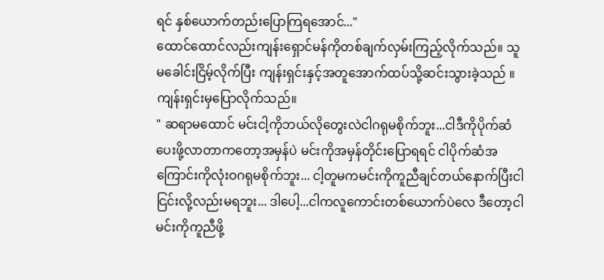ရင် နှစ်ယောက်တည်းပြောကြရအောင်..."
ထောင်ထောင်လည်းကျန်းရှောင်မန်ကိုတစ်ချက်လှမ်းကြည့်လိုက်သည်။ သူမခေါင်းငြိမ့်လိုက်ပြီး ကျန်းရှင်းနှင့်အတူအောက်ထပ်သို့ဆင်းသွားခဲ့သည် ။
ကျန်းရှင်းမှပြောလိုက်သည်။
" ဆရာမထောင် မင်းငါ့ကိုဘယ်လိုတွေးလဲငါဂရုမစိုက်ဘူး...ငါဒီကိုပိုက်ဆံပေးဖို့လာတာကတော့အမှန်ပဲ မင်းကိုအမှန်တိုင်းပြောရရင် ငါပိုက်ဆံအကြောင်းကိုလုံးဝဂရုမစိုက်ဘူး... ငါ့တူမကမင်းကိုကူညီချင်တယ်နောက်ပြီးငါငြင်းလို့လည်းမရဘူး... ဒါပေါ့...ငါကလူကောင်းတစ်ယောက်ပဲလေ ဒီတော့ငါမင်းကိုကူညီဖို့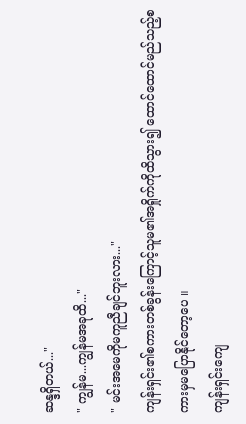ဆန္ဒရှိတယ်..."
" ကျွန်မ...ကျွန်မအခုထိ..."
" မင်းအမေကိုမကူညီချင်ဘူးလား..."
ကျန်းရှင်း၏စကားတစ်ခွန်းကြောင့်သူမ၏အရှိုက်ကိုထိသွား၍ ထောင်ထောင်မည်သည့်စကားမှမပြောနိုင်တော့ပေ ။
ကျန်းရှင်းကျေ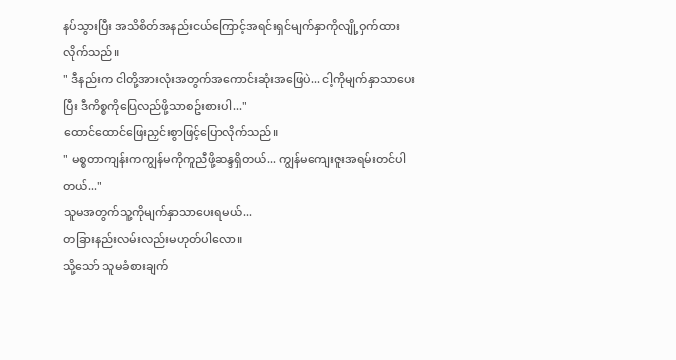နပ်သွားပြီး အသိစိတ်အနည်းငယ်ကြောင့်အရင်းရှင်မျက်နှာကိုလျို့ဝှက်ထားလိုက်သည်။
" ဒီနည်းက ငါတို့အားလုံးအတွက်အကောင်းဆုံးအဖြေပဲ... ငါ့ကိုမျက်နှာသာပေးပြီး ဒီကိစ္စကိုပြေလည်ဖို့သာစဥ်းစားပါ..."
ထောင်ထောင်ဖြေးညှင်းစွာဖြင့်ပြောလိုက်သည်။
" မစ္စတာကျန်းကကျွန်မကိုကူညီဖို့ဆန္ဒရှိတယ်... ကျွန်မကျေးဇူးအရမ်းတင်ပါတယ်..."
သူမအတွက်သူ့ကိုမျက်နှာသာပေးရမယ်...
တခြားနည်းလမ်းလည်းမဟုတ်ပါလော။
သို့သော် သူမခံစားချက်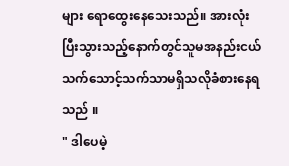များ ရောထွေးနေသေးသည်။ အားလုံးပြီးသွားသည့်နောက်တွင်သူမအနည်းငယ်သက်သောင့်သက်သာမရှိသလိုခံစားနေရသည် ။
" ဒါပေမဲ့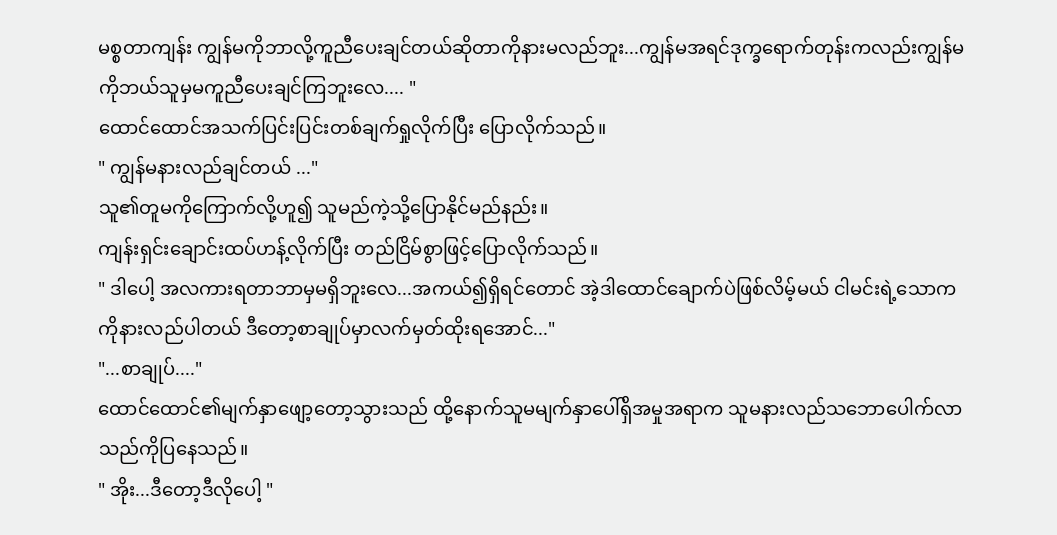မစ္စတာကျန်း ကျွန်မကိုဘာလို့ကူညီပေးချင်တယ်ဆိုတာကိုနားမလည်ဘူး...ကျွန်မအရင်ဒုက္ခရောက်တုန်းကလည်းကျွန်မကိုဘယ်သူမှမကူညီပေးချင်ကြဘူးလေ.... "
ထောင်ထောင်အသက်ပြင်းပြင်းတစ်ချက်ရှုလိုက်ပြီး ပြောလိုက်သည်။
" ကျွန်မနားလည်ချင်တယ် ..."
သူ၏တူမကိုကြောက်လို့ဟူ၍ သူမည်ကဲ့သို့ပြောနိုင်မည်နည်း။
ကျန်းရှင်းချောင်းထပ်ဟန့်လိုက်ပြီး တည်ငြိမ်စွာဖြင့်ပြောလိုက်သည်။
" ဒါပေါ့ အလကားရတာဘာမှမရှိဘူးလေ...အကယ်၍ရှိရင်တောင် အဲ့ဒါထောင်ချောက်ပဲဖြစ်လိမ့်မယ် ငါမင်းရဲ့သောကကိုနားလည်ပါတယ် ဒီတော့စာချုပ်မှာလက်မှတ်ထိုးရအောင်..."
"...စာချုပ်...."
ထောင်ထောင်၏မျက်နှာဖျော့တော့သွားသည် ထို့နောက်သူမမျက်နှာပေါ်ရှိအမှုအရာက သူမနားလည်သဘောပေါက်လာသည်ကိုပြနေသည်။
" အိုး...ဒီတော့ဒီလိုပေါ့ "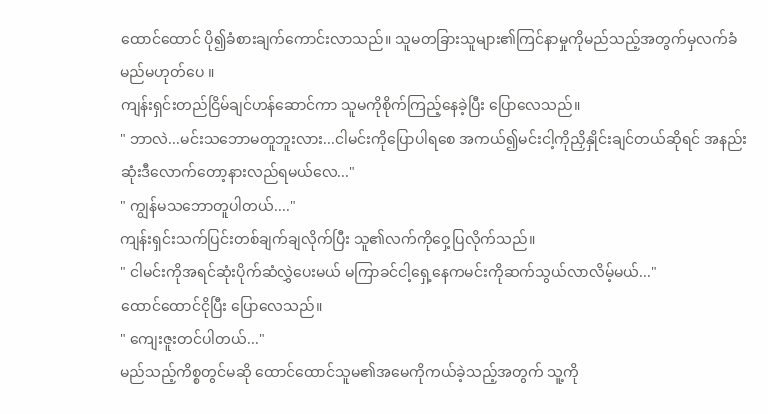ထောင်ထောင် ပို၍ခံစားချက်ကောင်းလာသည်။ သူမတခြားသူများ၏ကြင်နာမှုကိုမည်သည့်အတွက်မှလက်ခံမည်မဟုတ်ပေ ။
ကျန်းရှင်းတည်ငြိမ်ချင်ဟန်ဆောင်ကာ သူမကိုစိုက်ကြည့်နေခဲ့ပြီး ပြောလေသည်။
" ဘာလဲ...မင်းသဘောမတူဘူးလား...ငါမင်းကိုပြောပါရစေ အကယ်၍မင်းငါ့ကိုညှိနှိုင်းချင်တယ်ဆိုရင် အနည်းဆုံးဒီလောက်တော့နားလည်ရမယ်လေ..."
" ကျွန်မသဘောတူပါတယ်...."
ကျန်းရှင်းသက်ပြင်းတစ်ချက်ချလိုက်ပြီး သူ၏လက်ကိုဝှေ့ပြလိုက်သည်။
" ငါမင်းကိုအရင်ဆုံးပိုက်ဆံလွှဲပေးမယ် မကြာခင်ငါ့ရှေ့နေကမင်းကိုဆက်သွယ်လာလိမ့်မယ်..."
ထောင်ထောင်ငိုပြီး ပြောလေသည်။
" ကျေးဇူးတင်ပါတယ်..."
မည်သည့်ကိစ္စတွင်မဆို ထောင်ထောင်သူမ၏အမေကိုကယ်ခဲ့သည့်အတွက် သူ့ကို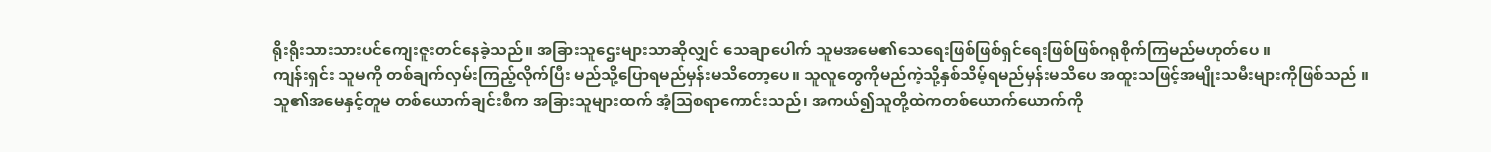ရိုးရိုးသားသားပင်ကျေးဇူးတင်နေခဲ့သည်။ အခြားသူဌေးများသာဆိုလျှင် သေချာပေါက် သူမအမေ၏သေရေးဖြစ်ဖြစ်ရှင်ရေးဖြစ်ဖြစ်ဂရုစိုက်ကြမည်မဟုတ်ပေ ။
ကျန်းရှင်း သူမကို တစ်ချက်လှမ်းကြည့်လိုက်ပြီး မည်သို့ပြောရမည်မှန်းမသိတော့ပေ။ သူလူတွေကိုမည်ကဲ့သို့နှစ်သိမ့်ရမည်မှန်းမသိပေ အထူးသဖြင့်အမျိုးသမီးများကိုဖြစ်သည် ။
သူ၏အမေနှင့်တူမ တစ်ယောက်ချင်းစီက အခြားသူများထက် အံ့သြစရာကောင်းသည်၊ အကယ်၍သူတို့ထဲကတစ်ယောက်ယောက်ကို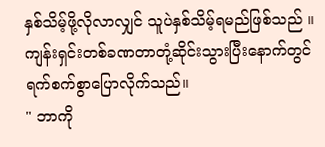နှစ်သိမ့်ဖို့လိုလာလျှင် သူပဲနှစ်သိမ့်ရမည်ဖြစ်သည် ။
ကျန်းရှင်းတစ်ခဏတာတုံ့ဆိုင်းသွားပြီးနောက်တွင် ရက်စက်စွာပြောလိုက်သည်။
" ဘာကို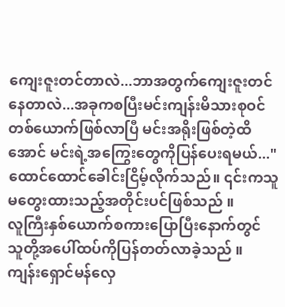ကျေးဇူးတင်တာလဲ...ဘာအတွက်ကျေးဇူးတင်နေတာလဲ...အခုကစပြီးမင်းကျန်းမိသားစုဝင်တစ်ယောက်ဖြစ်လာပြီ မင်းအရိုးဖြစ်တဲ့ထိအောင် မင်းရဲ့အကြွေးတွေကိုပြန်ပေးရမယ်..."
ထောင်ထောင်ခေါင်းငြိမ့်လိုက်သည်။ ၎င်းကသူမတွေးထားသည့်အတိုင်းပင်ဖြစ်သည် ။
လူကြီးနှစ်ယောက်စကားပြောပြီးနောက်တွင် သူတို့အပေါ်ထပ်ကိုပြန်တတ်လာခဲ့သည် ။
ကျန်းရှောင်မန်လှေ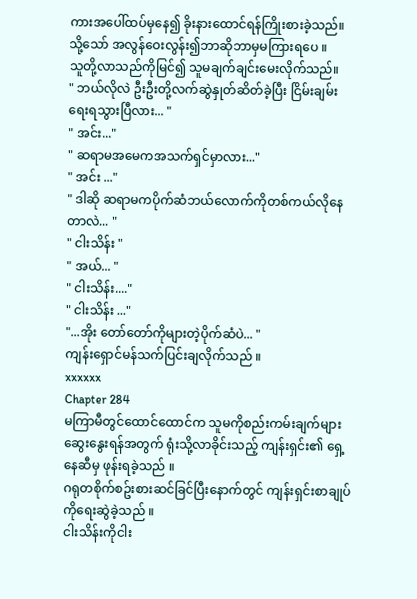ကားအပေါ်ထပ်မှနေ၍ ခိုးနားထောင်ရန်ကြိုးစားခဲ့သည်။ သို့သော် အလွန်ဝေးလွန်း၍ဘာဆိုဘာမှမကြားရပေ ။
သူတို့လာသည်ကိုမြင်၍ သူမချက်ချင်းမေးလိုက်သည်။
" ဘယ်လိုလဲ ဦးဦးတို့လက်ဆွဲနှုတ်ဆိတ်ခဲ့ပြီး ငြိမ်းချမ်းရေးရသွားပြီလား... "
" အင်း..."
" ဆရာမအမေကအသက်ရှင်မှာလား..."
" အင်း ..."
" ဒါဆို ဆရာမကပိုက်ဆံဘယ်လောက်ကိုတစ်ကယ်လိုနေတာလဲ... "
" ငါးသိန်း "
" အယ်... "
" ငါးသိန်း...."
" ငါးသိန်း ..."
"...အိုး တော်တော်ကိုများတဲ့ပိုက်ဆံပဲ... "
ကျန်းရှောင်မန်သက်ပြင်းချလိုက်သည် ။
xxxxxx
Chapter 284
မကြာမီတွင်ထောင်ထောင်က သူမကိုစည်းကမ်းချက်များ ဆွေးနွေးရန်အတွက် ရုံးသို့လာခိုင်းသည့် ကျန်းရှင်း၏ ရှေ့နေဆီမှ ဖုန်းရခဲ့သည် ။
ဂရုတစိုက်စဥ်းစားဆင်ခြင်ပြီးနောက်တွင် ကျန်းရှင်းစာချုပ်ကိုရေးဆွဲခဲ့သည် ။
ငါးသိန်းကိုငါး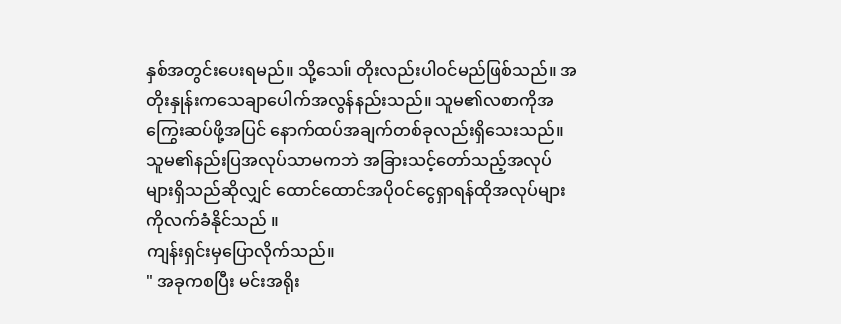နှစ်အတွင်းပေးရမည်။ သို့သေ။် တိုးလည်းပါဝင်မည်ဖြစ်သည်။ အတိုးနှုန်းကသေချာပေါက်အလွန်နည်းသည်။ သူမ၏လစာကိုအကြွေးဆပ်ဖို့အပြင် နောက်ထပ်အချက်တစ်ခုလည်းရှိသေးသည်။ သူမ၏နည်းပြအလုပ်သာမကဘဲ အခြားသင့်တော်သည့်အလုပ်များရှိသည်ဆိုလျှင် ထောင်ထောင်အပိုဝင်ငွေရှာရန်ထိုအလုပ်များကိုလက်ခံနိုင်သည် ။
ကျန်းရှင်းမှပြောလိုက်သည်။
" အခုကစပြီး မင်းအရိုး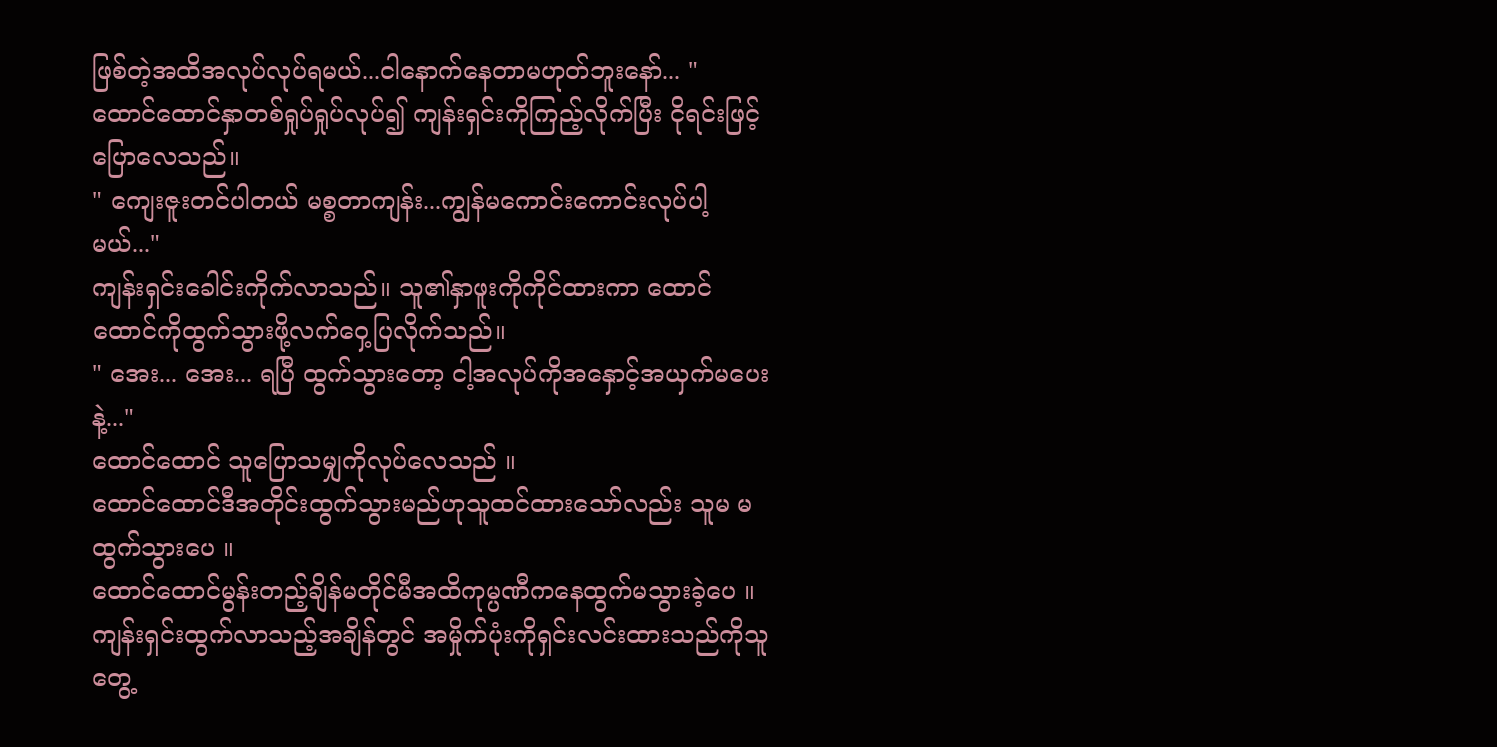ဖြစ်တဲ့အထိအလုပ်လုပ်ရမယ်...ငါနောက်နေတာမဟုတ်ဘူးနော်... "
ထောင်ထောင်နှာတစ်ရှုပ်ရှုပ်လုပ်၍ ကျန်းရှင်းကိုကြည့်လိုက်ပြီး ငိုရင်းဖြင့်ပြောလေသည်။
" ကျေးဇူးတင်ပါတယ် မစ္စတာကျန်း...ကျွန်မကောင်းကောင်းလုပ်ပါ့မယ်..."
ကျန်းရှင်းခေါင်းကိုက်လာသည်။ သူ၏နှာဖူးကိုကိုင်ထားကာ ထောင်ထောင်ကိုထွက်သွားဖို့လက်ဝှေ့ပြလိုက်သည်။
" အေး... အေး... ရပြီ ထွက်သွားတော့ ငါ့အလုပ်ကိုအနှောင့်အယှက်မပေးနဲ့..."
ထောင်ထောင် သူပြောသမျှကိုလုပ်လေသည် ။
ထောင်ထောင်ဒီအတိုင်းထွက်သွားမည်ဟုသူထင်ထားသော်လည်း သူမ မထွက်သွားပေ ။
ထောင်ထောင်မွန်းတည့်ချိန်မတိုင်မီအထိကုမ္ပဏီကနေထွက်မသွားခဲ့ပေ ။
ကျန်းရှင်းထွက်လာသည့်အချိန်တွင် အမှိုက်ပုံးကိုရှင်းလင်းထားသည်ကိုသူတွေ့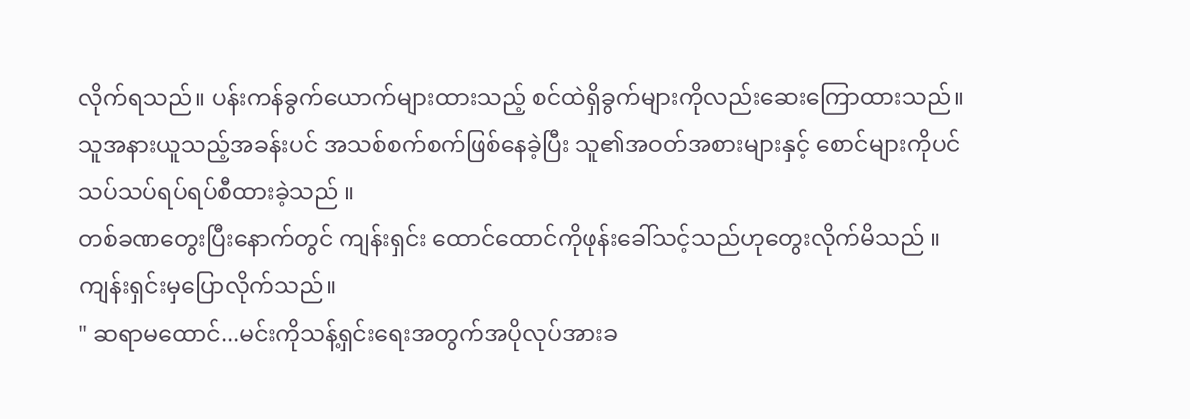လိုက်ရသည်။ ပန်းကန်ခွက်ယောက်များထားသည့် စင်ထဲရှိခွက်များကိုလည်းဆေးကြောထားသည်။ သူအနားယူသည့်အခန်းပင် အသစ်စက်စက်ဖြစ်နေခဲ့ပြီး သူ၏အဝတ်အစားများနှင့် စောင်များကိုပင်သပ်သပ်ရပ်ရပ်စီထားခဲ့သည် ။
တစ်ခဏတွေးပြီးနောက်တွင် ကျန်းရှင်း ထောင်ထောင်ကိုဖုန်းခေါ်သင့်သည်ဟုတွေးလိုက်မိသည် ။
ကျန်းရှင်းမှပြောလိုက်သည်။
" ဆရာမထောင်...မင်းကိုသန့်ရှင်းရေးအတွက်အပိုလုပ်အားခ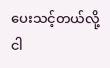ပေးသင့်တယ်လို့ငါ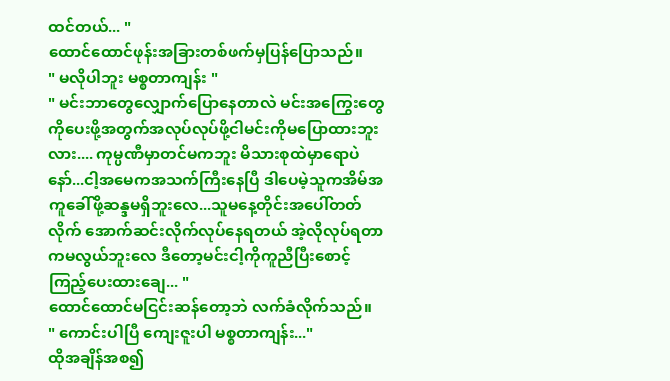ထင်တယ်... "
ထောင်ထောင်ဖုန်းအခြားတစ်ဖက်မှပြန်ပြောသည်။
" မလိုပါဘူး မစ္စတာကျန်း "
" မင်းဘာတွေလျှောက်ပြောနေတာလဲ မင်းအကြွေးတွေကိုပေးဖို့အတွက်အလုပ်လုပ်ဖို့ငါမင်းကိုမပြောထားဘူးလား.... ကုမ္ပဏီမှာတင်မကဘူး မိသားစုထဲမှာရောပဲနော်...ငါ့အမေကအသက်ကြီးနေပြီ ဒါပေမဲ့သူကအိမ်အကူခေါ်ဖို့ဆန္ဒမရှိဘူးလေ...သူမနေ့တိုင်းအပေါ်တတ်လိုက် အောက်ဆင်းလိုက်လုပ်နေရတယ် အဲ့လိုလုပ်ရတာကမလွယ်ဘူးလေ ဒီတော့မင်းငါ့ကိုကူညီပြီးစောင့်ကြည့်ပေးထားချေ... "
ထောင်ထောင်မငြင်းဆန်တော့ဘဲ လက်ခံလိုက်သည်။
" ကောင်းပါပြီ ကျေးဇူးပါ မစ္စတာကျန်း..."
ထိုအချိန်အစ၍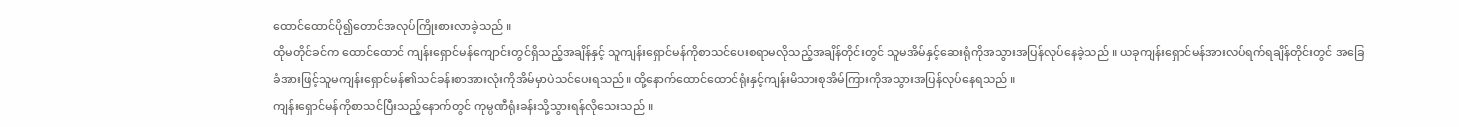ထောင်ထောင်ပို၍တောင်အလုပ်ကြိုးစားလာခဲ့သည် ။
ထိုမတိုင်ခင်က ထောင်ထောင် ကျန်းရှောင်မန်ကျောင်းတွင်ရှိသည့်အချိန်နှင့် သူကျန်းရှောင်မန်ကိုစာသင်ပေးစရာမလိုသည့်အချိန်တိုင်းတွင် သူမအိမ်နှင့်ဆေးရုံကိုအသွားအပြန်လုပ်နေခဲ့သည် ။ ယခုကျန်းရှောင်မန်အားလပ်ရက်ရချိန်တိုင်းတွင် အခြေခံအားဖြင့်သူမကျန်းရှောင်မန်၏သင်ခန်းစာအားလုံးကိုအိမ်မှာပဲသင်ပေးရသည်။ ထို့နောက်ထောင်ထောင်ရုံးနှင့်ကျန်းမိသားစုအိမ်ကြားကိုအသွားအပြန်လုပ်နေရသည် ။
ကျန်းရှောင်မန်ကိုစာသင်ပြီးသည့်နောက်တွင် ကုမ္ပဏီရုံးခန်းသို့သွားရန်လိုသေးသည် ။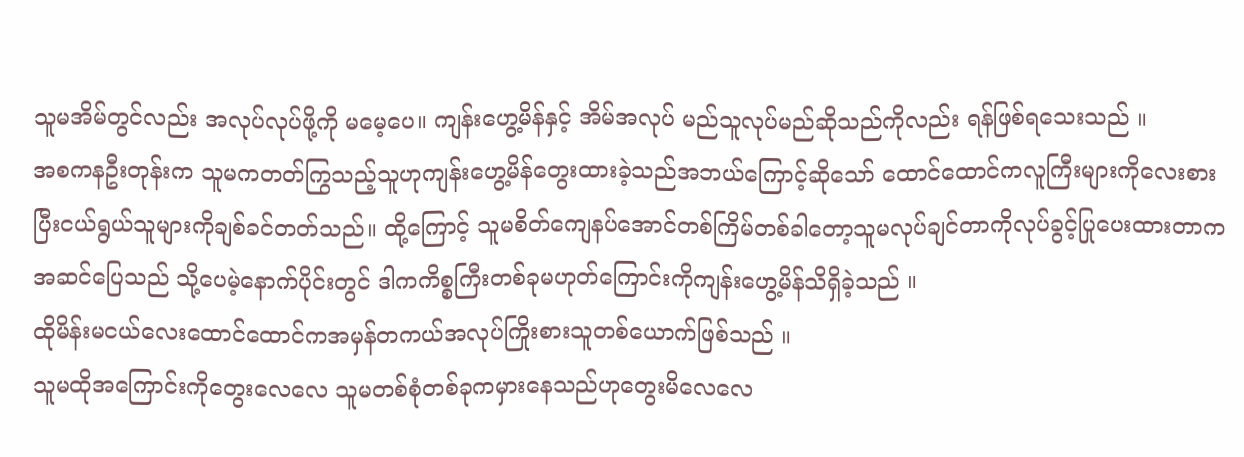သူမအိမ်တွင်လည်း အလုပ်လုပ်ဖို့ကို မမေ့ပေ။ ကျန်းဟွေ့မိန်နှင့် အိမ်အလုပ် မည်သူလုပ်မည်ဆိုသည်ကိုလည်း ရန်ဖြစ်ရသေးသည် ။
အစကနဦးတုန်းက သူမကတတ်ကြွသည့်သူဟုကျန်းဟွေ့မိန်တွေးထားခဲ့သည်အဘယ်ကြောင့်ဆိုသော် ထောင်ထောင်ကလူကြီးများကိုလေးစားပြီးငယ်ရွယ်သူများကိုချစ်ခင်တတ်သည်။ ထို့ကြောင့် သူမစိတ်ကျေနပ်အောင်တစ်ကြိမ်တစ်ခါတော့သူမလုပ်ချင်တာကိုလုပ်ခွင့်ပြုပေးထားတာကအဆင်ပြေသည် သို့ပေမဲ့နောက်ပိုင်းတွင် ဒါကကိစ္စကြီးတစ်ခုမဟုတ်ကြောင်းကိုကျန်းဟွေ့မိန်သိရှိခဲ့သည် ။
ထိုမိန်းမငယ်လေးထောင်ထောင်ကအမှန်တကယ်အလုပ်ကြိုးစားသူတစ်ယောက်ဖြစ်သည် ။
သူမထိုအကြောင်းကိုတွေးလေလေ သူမတစ်စုံတစ်ခုကမှားနေသည်ဟုတွေးမိလေလေ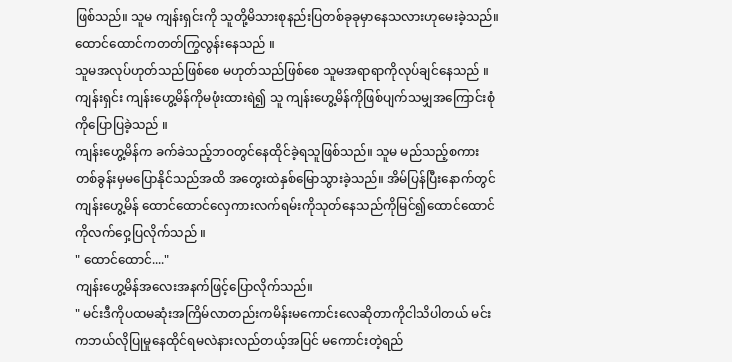ဖြစ်သည်။ သူမ ကျန်းရှင်းကို သူတို့မိသားစုနည်းပြတစ်ခုခုမှာနေသလားဟုမေးခဲ့သည်။ ထောင်ထောင်ကတတ်ကြွလွန်းနေသည် ။
သူမအလုပ်ဟုတ်သည်ဖြစ်စေ မဟုတ်သည်ဖြစ်စေ သူမအရာရာကိုလုပ်ချင်နေသည် ။
ကျန်းရှင်း ကျန်းဟွေ့မိန်ကိုမဖုံးထားရဲ၍ သူ ကျန်းဟွေ့မိန်ကိုဖြစ်ပျက်သမျှအကြောင်းစုံကိုပြောပြခဲ့သည် ။
ကျန်းဟွေ့မိန်က ခက်ခဲသည့်ဘဝတွင်နေထိုင်ခဲ့ရသူဖြစ်သည်။ သူမ မည်သည့်စကားတစ်ခွန်းမှမပြောနိုင်သည်အထိ အတွေးထဲနှစ်မြောသွားခဲ့သည်။ အိမ်ပြန်ပြီးနောက်တွင် ကျန်းဟွေ့မိန် ထောင်ထောင်လှေကားလက်ရမ်းကိုသုတ်နေသည်ကိုမြင်၍ထောင်ထောင်ကိုလက်ဝှေ့ပြလိုက်သည် ။
" ထောင်ထောင်...."
ကျန်းဟွေ့မိန်အလေးအနက်ဖြင့်ပြောလိုက်သည်။
" မင်းဒီကိုပထမဆုံးအကြိမ်လာတည်းကမိန်းမကောင်းလေဆိုတာကိုငါသိပါတယ် မင်းကဘယ်လိုပြုမှုနေထိုင်ရမလဲနားလည်တယ့်အပြင် မကောင်းတဲ့ရည်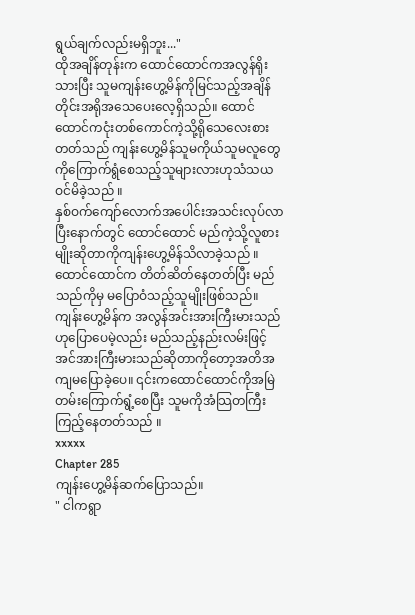ရွယ်ချက်လည်းမရှိဘူး..."
ထိုအချိန်တုန်းက ထောင်ထောင်ကအလွန်ရိုးသားပြီး သူမကျန်းဟွေ့မိန်ကိုမြင်သည့်အချိန်တိုင်းအရိုအသေပေးလေ့ရှိသည်။ ထောင်ထောင်ကငုံးတစ်ကောင်ကဲ့သို့ရိုသေလေးစားတတ်သည် ကျန်းဟွေ့မိန်သူမကိုယ်သူမလူတွေကိုကြောက်ရွံစေသည့်သူများလားဟုသံသယဝင်မိခဲ့သည် ။
နှစ်ဝက်ကျော်လောက်အပေါင်းအသင်းလုပ်လာပြီးနောက်တွင် ထောင်ထောင် မည်ကဲ့သို့လူစားမျိုးဆိုတာကိုကျန်းဟွေ့မိန်သိလာခဲ့သည် ။
ထောင်ထောင်က တိတ်ဆိတ်နေတတ်ပြီး မည်သည်ကိုမှ မပြောဝံသည့်သူမျိုးဖြစ်သည်။ ကျန်းဟွေ့မိန်က အလွန်အင်းအားကြီးမားသည်ဟုပြောပေမဲ့လည်း မည်သည့်နည်းလမ်းဖြင့်အင်အားကြီးမားသည်ဆိုတာကိုတော့အတိအကျမပြောခဲ့ပေ။ ၎င်းကထောင်ထောင်ကိုအမြဲတမ်းကြောက်ရွံ့စေပြီး သူမကိုအံသြတကြီးကြည့်နေတတ်သည် ။
xxxxx
Chapter 285
ကျန်းဟွေ့မိန်ဆက်ပြောသည်။
" ငါကရွာ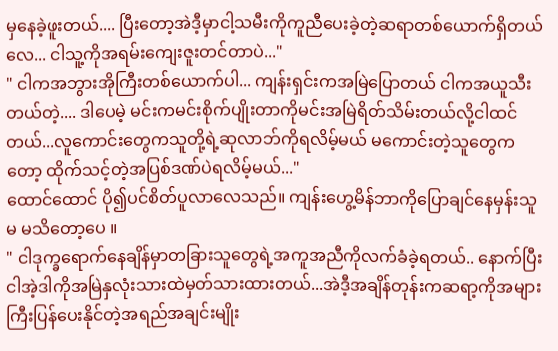မှနေခဲ့ဖူးတယ်.... ပြီးတော့အဲဒီ့မှာငါ့သမီးကိုကူညီပေးခဲ့တဲ့ဆရာတစ်ယောက်ရှိတယ်လေ... ငါသူ့ကိုအရမ်းကျေးဇူးတင်တာပဲ..."
" ငါကအဘွားအိုကြီးတစ်ယောက်ပါ... ကျန်းရှင်းကအမြဲပြောတယ် ငါကအယူသီးတယ်တဲ့.... ဒါပေမဲ့ မင်းကမင်းစိုက်ပျိုးတာကိုမင်းအမြဲရိတ်သိမ်းတယ်လို့ငါထင်တယ်...လူကောင်းတွေကသူတို့ရဲ့ဆုလာဘ်ကိုရလိမ့်မယ် မကောင်းတဲ့သူတွေကတော့ ထိုက်သင့်တဲ့အပြစ်ဒဏ်ပဲရလိမ့်မယ်..."
ထောင်ထောင် ပို၍ပင်စိတ်ပူလာလေသည်။ ကျန်းဟွေ့မိန်ဘာကိုပြောချင်နေမှန်းသူမ မသိတော့ပေ ။
" ငါဒုက္ခရောက်နေချိန်မှာတခြားသူတွေရဲ့အကူအညီကိုလက်ခံခဲ့ရတယ်.. နောက်ပြီးငါအဲ့ဒါကိုအမြဲနှလုံးသားထဲမှတ်သားထားတယ်...အဲဒီ့အချိန်တုန်းကဆရာ့ကိုအများကြီးပြန်ပေးနိုင်တဲ့အရည်အချင်းမျိုး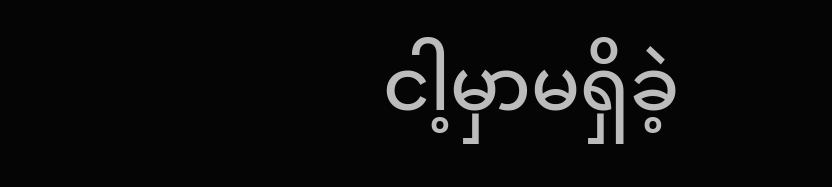ငါ့မှာမရှိခဲ့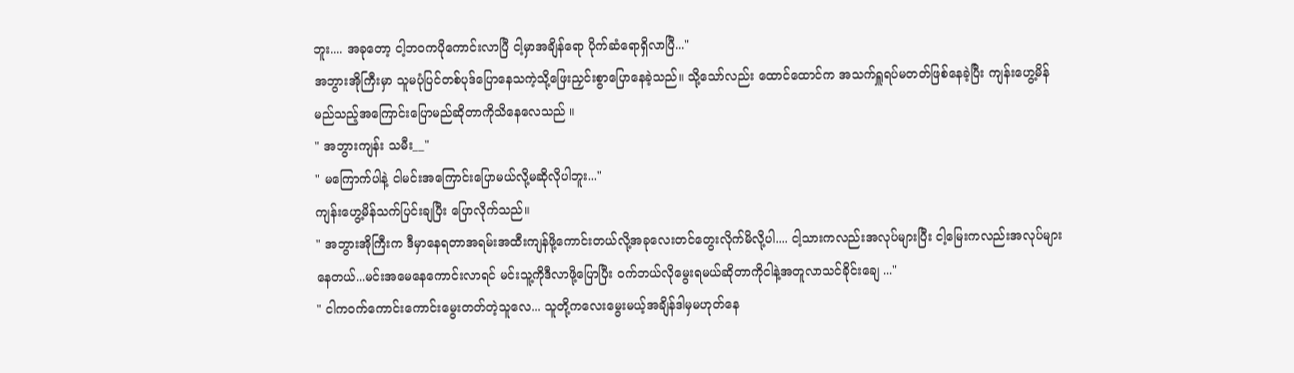ဘူး.... အခုတော့ ငါ့ဘဝကပိုကောင်းလာပြီ ငါ့မှာအချိန်ရော ပိုက်ဆံရောရှိလာပြီ..."
အဘွားအိုကြီးမှာ သူမပုံပြင်တစ်ပုဒ်ပြောနေသကဲ့သို့ဖြေးညှင်းစွာပြောနေခဲ့သည်။ သို့သော်လည်း ထောင်ထောင်က အသက်ရှူရပ်မတတ်ဖြစ်နေခဲ့ပြီး ကျန်းဟွေ့မိန်မည်သည့်အကြောင်းပြောမည်ဆိုတာကိုသိနေလေသည် ။
" အဘွားကျန်း သမီး__"
" မကြောက်ပါနဲ့ ငါမင်းအကြောင်းပြောမယ်လို့မဆိုလိုပါဘူး..."
ကျန်းဟွေ့မိန်သက်ပြင်းချပြီး ပြောလိုက်သည်။
" အဘွားအိုကြီးက ဒီမှာနေရတာအရမ်းအထီးကျန်ဖို့ကောင်းတယ်လို့အခုလေးတင်တွေးလိုက်မိလို့ပါ.... ငါ့သားကလည်းအလုပ်များပြီး ငါ့မြေးကလည်းအလုပ်များနေတယ်...မင်းအမေနေကောင်းလာရင် မင်းသူ့ကိုဒီလာဖို့ပြောပြီး ဝက်ဘယ်လိုမွေးရမယ်ဆိုတာကိုငါနဲ့အတူလာသင်ခိုင်းချေ ..."
" ငါက၀က်ကောင်းကောင်းမွေးတတ်တဲ့သူလေ... သူတို့ကလေးမွေးမယ့်အချိန်ဒါမှမဟုတ်နေ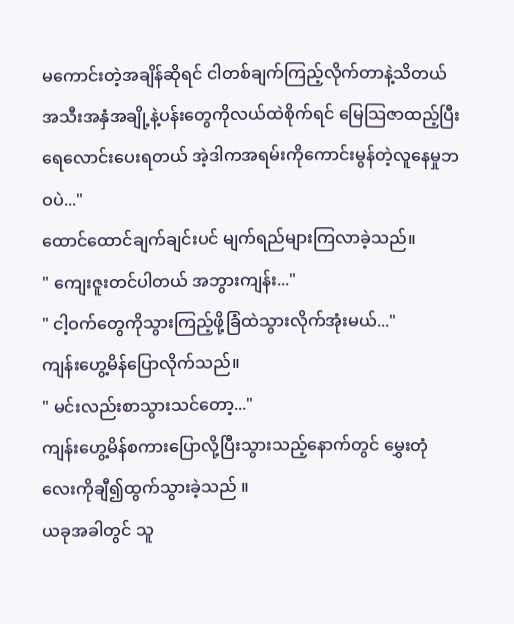မကောင်းတဲ့အချိန်ဆိုရင် ငါတစ်ချက်ကြည့်လိုက်တာနဲ့သိတယ် အသီးအနှံအချို့နဲ့ပန်းတွေကိုလယ်ထဲစိုက်ရင် မြေသြဇာထည့်ပြီးရေလောင်းပေးရတယ် အဲ့ဒါကအရမ်းကိုကောင်းမွန်တဲ့လူနေမှုဘဝပဲ..."
ထောင်ထောင်ချက်ချင်းပင် မျက်ရည်များကြလာခဲ့သည်။
" ကျေးဇူးတင်ပါတယ် အဘွားကျန်း..."
" ငါ့ဝက်တွေကိုသွားကြည့်ဖို့ခြံထဲသွားလိုက်အုံးမယ်..."
ကျန်းဟွေ့မိန်ပြောလိုက်သည်။
" မင်းလည်းစာသွားသင်တော့..."
ကျန်းဟွေ့မိန်စကားပြောလို့ပြီးသွားသည့်နောက်တွင် မွှေးတုံလေးကိုချီ၍ထွက်သွားခဲ့သည် ။
ယခုအခါတွင် သူ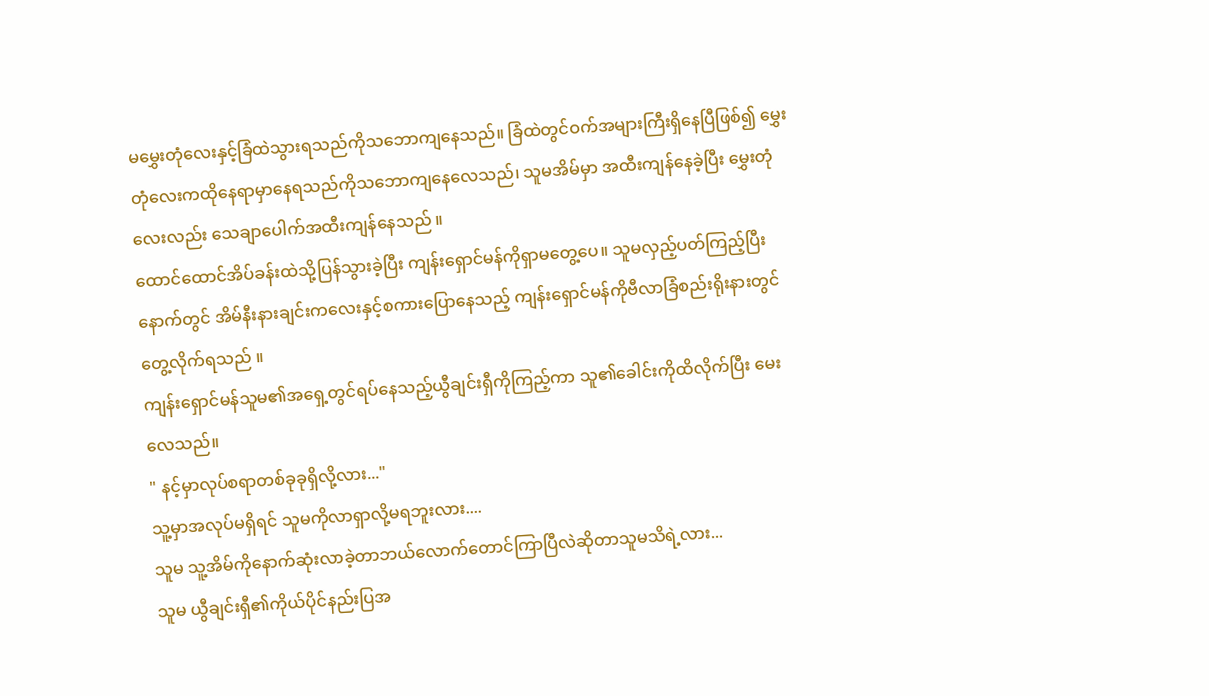မမွှေးတုံလေးနှင့်ခြံထဲသွားရသည်ကိုသဘောကျနေသည်။ ခြံထဲတွင်ဝက်အများကြီးရှိနေပြီဖြစ်၍ မွှေးတုံလေးကထိုနေရာမှာနေရသည်ကိုသဘောကျနေလေသည်၊ သူမအိမ်မှာ အထီးကျန်နေခဲ့ပြီး မွှေးတုံလေးလည်း သေချာပေါက်အထီးကျန်နေသည် ။
ထောင်ထောင်အိပ်ခန်းထဲသို့ပြန်သွားခဲ့ပြီး ကျန်းရှောင်မန်ကိုရှာမတွေ့ပေ။ သူမလှည့်ပတ်ကြည့်ပြီးနောက်တွင် အိမ်နီးနားချင်းကလေးနှင့်စကားပြောနေသည့် ကျန်းရှောင်မန်ကိုဗီလာခြံစည်းရိုးနားတွင်တွေ့လိုက်ရသည် ။
ကျန်းရှောင်မန်သူမ၏အရှေ့တွင်ရပ်နေသည့်ယွီချင်းရှီကိုကြည့်ကာ သူ၏ခေါင်းကိုထိလိုက်ပြီး မေးလေသည်။
" နင့်မှာလုပ်စရာတစ်ခုခုရှိလို့လား..."
သူ့မှာအလုပ်မရှိရင် သူမကိုလာရှာလို့မရဘူးလား....
သူမ သူ့အိမ်ကိုနောက်ဆုံးလာခဲ့တာဘယ်လောက်တောင်ကြာပြီလဲဆိုတာသူမသိရဲ့လား...
သူမ ယွီချင်းရှီ၏ကိုယ်ပိုင်နည်းပြအ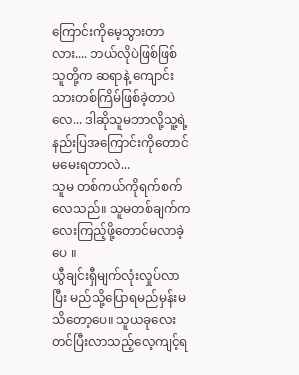ကြောင်းကိုမေ့သွားတာလား.... ဘယ်လိုပဲဖြစ်ဖြစ် သူတို့က ဆရာနဲ့ ကျောင်းသားတစ်ကြိမ်ဖြစ်ခဲ့တာပဲလေ... ဒါဆိုသူမဘာလို့သူ့ရဲ့နည်းပြအကြောင်းကိုတောင်မမေးရတာလဲ...
သူမ တစ်ကယ်ကိုရက်စက်လေသည်။ သူမတစ်ချက်ကလေးကြည့်ဖို့တောင်မလာခဲ့ပေ ။
ယွီချင်းရှီမျက်လုံးလှုပ်လာပြီး မည်သို့ပြောရမည်မှန်းမသိတော့ပေ။ သူယခုလေးတင်ပြီးလာသည့်လေ့ကျင့်ရ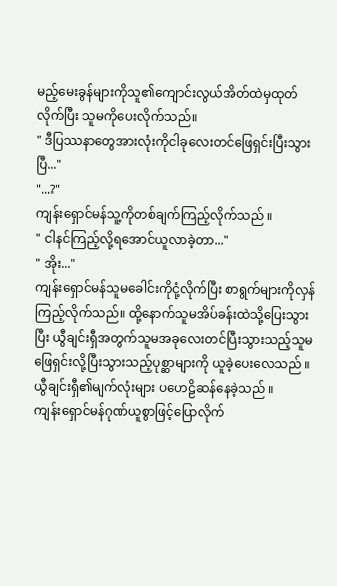မည့်မေးခွန်များကိုသူ၏ကျောင်းလွယ်အိတ်ထဲမှထုတ်လိုက်ပြီး သူမကိုပေးလိုက်သည်။
" ဒီပြဿနာတွေအားလုံးကိုငါခုလေးတင်ဖြေရှင်းပြီးသွားပြီ..."
"...?"
ကျန်းရှောင်မန်သူ့ကိုတစ်ချက်ကြည့်လိုက်သည် ။
" ငါနင်ကြည့်လို့ရအောင်ယူလာခဲ့တာ..."
" အိုး..."
ကျန်းရှောင်မန်သူမခေါင်းကိုငုံ့လိုက်ပြီး စာရွက်များကိုလှန်ကြည့်လိုက်သည်။ ထို့နောက်သူမအိပ်ခန်းထဲသို့ပြေးသွားပြီး ယွီချင်းရှီအတွက်သူမအခုလေးတင်ပြီးသွားသည့်သူမဖြေရှင်းလို့ပြီးသွားသည့်ပုစ္ဆာများကို ယူခဲ့ပေးလေသည် ။
ယွီချင်းရှီ၏မျက်လုံးများ ပဟေဠိဆန်နေခဲ့သည် ။
ကျန်းရှောင်မန်ဂုဏ်ယူစွာဖြင့်ပြောလိုက်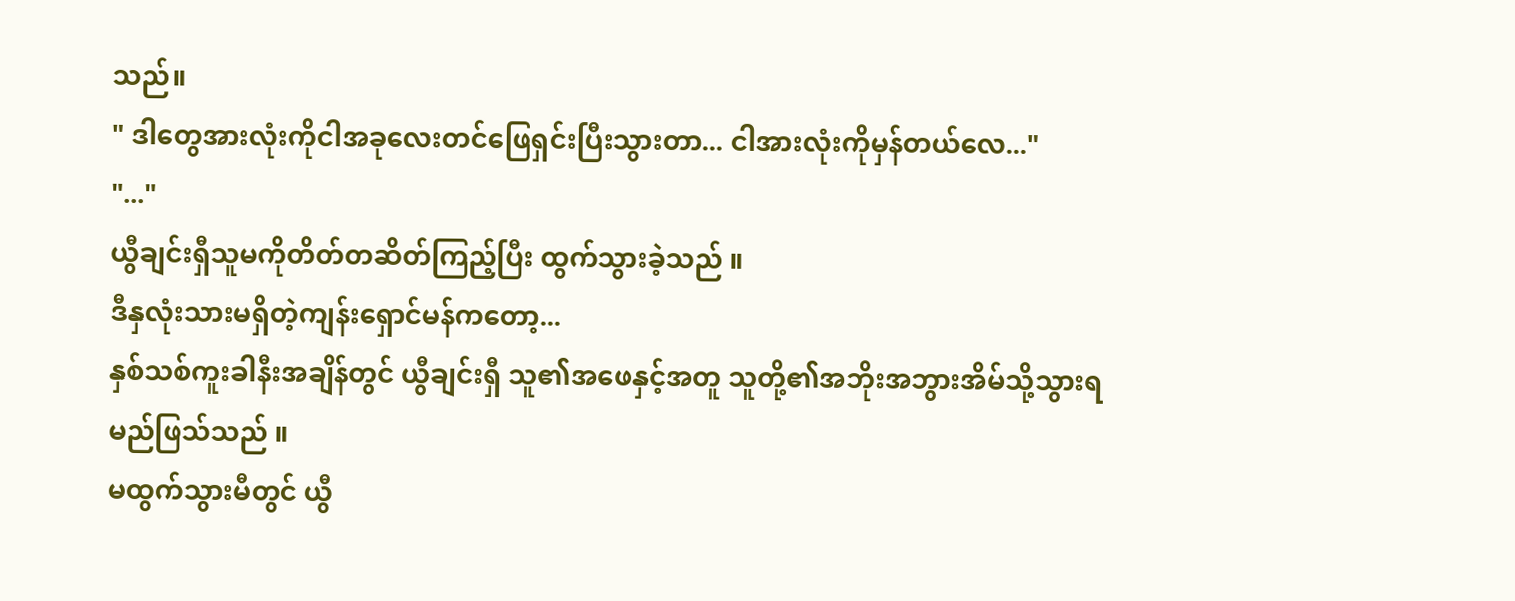သည်။
" ဒါတွေအားလုံးကိုငါအခုလေးတင်ဖြေရှင်းပြီးသွားတာ... ငါအားလုံးကိုမှန်တယ်လေ..."
"..."
ယွီချင်းရှီသူမကိုတိတ်တဆိတ်ကြည့်ပြီး ထွက်သွားခဲ့သည် ။
ဒီနှလုံးသားမရှိတဲ့ကျန်းရှောင်မန်ကတော့...
နှစ်သစ်ကူးခါနီးအချိန်တွင် ယွီချင်းရှီ သူ၏အဖေနှင့်အတူ သူတို့၏အဘိုးအဘွားအိမ်သို့သွားရမည်ဖြသ်သည် ။
မထွက်သွားမီတွင် ယွီ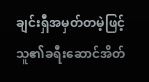ချင်းရှီအမှတ်တမဲ့ဖြင့်သူ၏ခရီးဆောင်အိတ်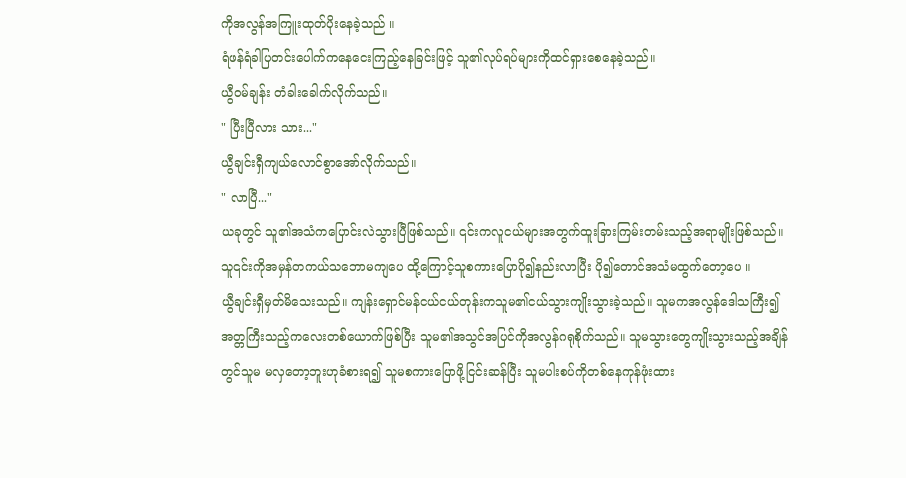ကိုအလွန်အကြူးထုတ်ပိုးနေခဲ့သည် ။
ရံဖန်ရံခါပြတင်းပေါက်ကနေငေးကြည့်နေခြင်းဖြင့် သူ၏လုပ်ရပ်များကိုထင်ရှားစေနေခဲ့သည်။
ယွီဝမ်ချန်း တံခါးခေါက်လိုက်သည်။
" ပြီးပြီလား သား..."
ယွီချင်းရှီကျယ်လောင်စွာအော်လိုက်သည်။
" လာပြီ..."
ယခုတွင် သူ၏အသံကပြောင်းလဲသွားပြီဖြစ်သည်။ ၎င်းကလူငယ်များအတွက်ထူးခြားကြမ်းတမ်းသည့်အရာမျိုးဖြစ်သည်။ သူ၎င်းကိုအမှန်တကယ်သဘောမကျပေ ထို့ကြောင့်သူစကားပြောပို၍နည်းလာပြီး ပို၍တောင်အသံမထွက်တော့ပေ ။
ယွီချင်းရှီမှတ်မိသေးသည်။ ကျန်းရှောင်မန်ငယ်ငယ်တုန်းကသူမ၏ငယ်သွားကျိုးသွားခဲ့သည်။ သူမကအလွန်ဒေါသကြီး၍ အတ္တကြီးသည့်ကလေးတစ်ယောက်ဖြစ်ပြီး သူမ၏အသွင်အပြင်ကိုအလွန်ဂရုစိုက်သည်။ သူမသွားတွေကျိုးသွားသည့်အချိန်တွင်သူမ မလှတော့ဘူးဟုခံစားရ၍ သူမစကားပြောဖို့ငြင်းဆန်ပြီး သူမပါးစပ်ကိုတစ်နေကုန်ဖုံးထား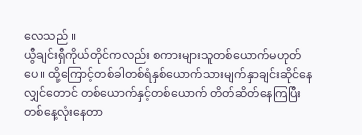လေသည် ။
ယွီချင်းရှီကိုယ်တိုင်ကလည်း စကားများသူတစ်ယောက်မဟုတ်ပေ။ ထို့ကြောင့်တစ်ခါတစ်ရံနှစ်ယောက်သားမျက်နှာချင်းဆိုင်နေလျှင်တောင် တစ်ယောက်နှင့်တစ်ယောက် တိတ်ဆိတ်နေကြပြီး တစ်နေ့လုံးနေတာ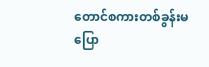တောင်စကားတစ်ခွန်းမပြော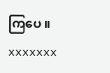ကြပေ ။
xxxxxxx